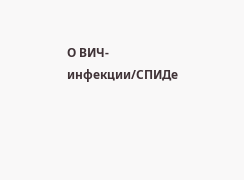О ВИЧ-инфекции/СПИДе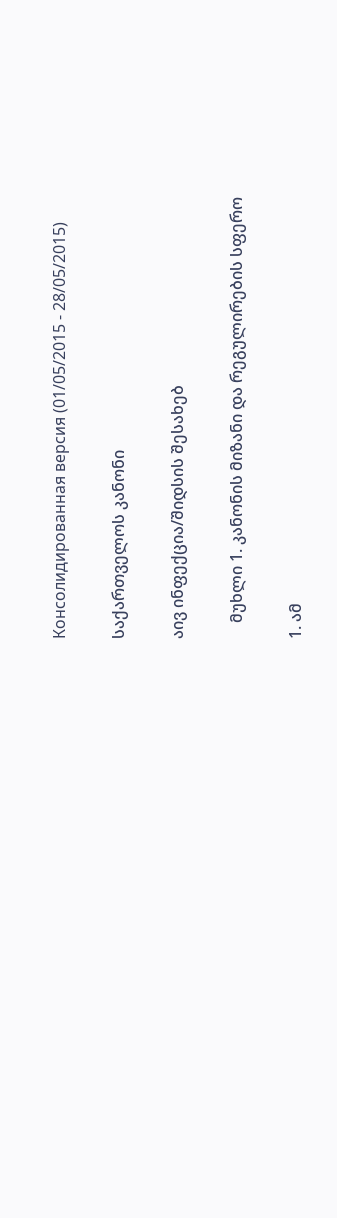Консолидированная версия (01/05/2015 - 28/05/2015)

საქართველოს კანონი

აივ ინფექცია/შიდსის შესახებ

    მუხლი 1. კანონის მიზანი და რეგულირების სფერო

1. ამ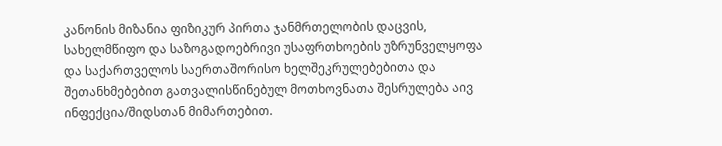კანონის მიზანია ფიზიკურ პირთა ჯანმრთელობის დაცვის, სახელმწიფო და საზოგადოებრივი უსაფრთხოების უზრუნველყოფა და საქართველოს საერთაშორისო ხელშეკრულებებითა და შეთანხმებებით გათვალისწინებულ მოთხოვნათა შესრულება აივ ინფექცია/შიდსთან მიმართებით.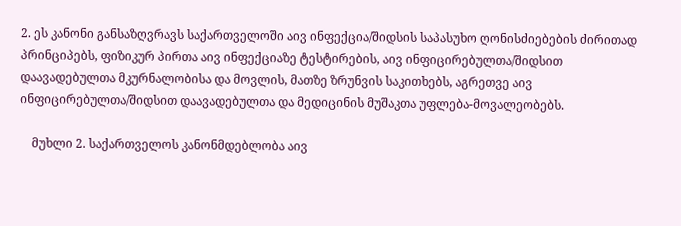2. ეს კანონი განსაზღვრავს საქართველოში აივ ინფექცია/შიდსის საპასუხო ღონისძიებების ძირითად პრინციპებს, ფიზიკურ პირთა აივ ინფექციაზე ტესტირების, აივ ინფიცირებულთა/შიდსით დაავადებულთა მკურნალობისა და მოვლის, მათზე ზრუნვის საკითხებს, აგრეთვე აივ ინფიცირებულთა/შიდსით დაავადებულთა და მედიცინის მუშაკთა უფლება-მოვალეობებს.

    მუხლი 2. საქართველოს კანონმდებლობა აივ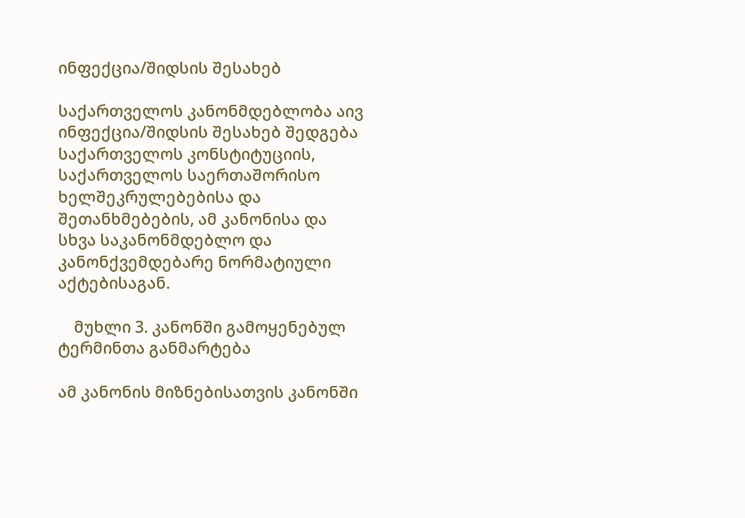ინფექცია/შიდსის შესახებ

საქართველოს კანონმდებლობა აივ ინფექცია/შიდსის შესახებ შედგება საქართველოს კონსტიტუციის, საქართველოს საერთაშორისო ხელშეკრულებებისა და შეთანხმებების, ამ კანონისა და სხვა საკანონმდებლო და კანონქვემდებარე ნორმატიული აქტებისაგან.

    მუხლი 3. კანონში გამოყენებულ ტერმინთა განმარტება

ამ კანონის მიზნებისათვის კანონში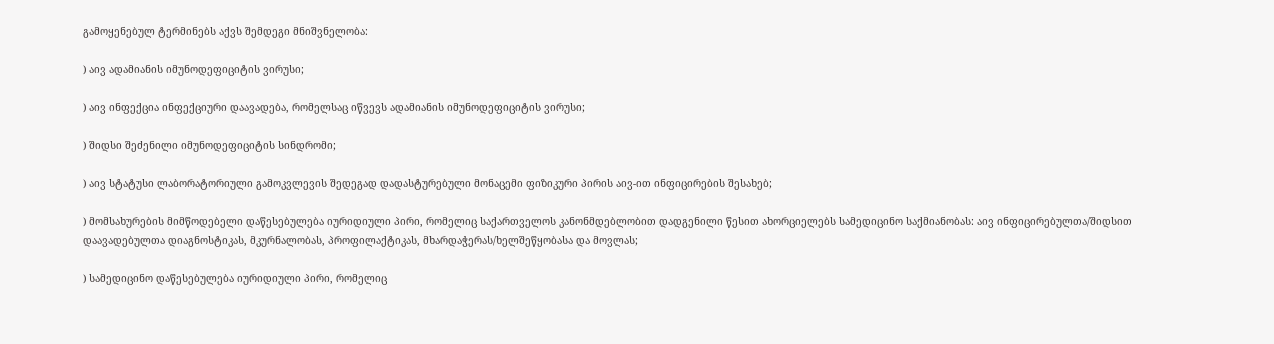გამოყენებულ ტერმინებს აქვს შემდეგი მნიშვნელობა:

) აივ ადამიანის იმუნოდეფიციტის ვირუსი;

) აივ ინფექცია ინფექციური დაავადება, რომელსაც იწვევს ადამიანის იმუნოდეფიციტის ვირუსი;

) შიდსი შეძენილი იმუნოდეფიციტის სინდრომი;

) აივ სტატუსი ლაბორატორიული გამოკვლევის შედეგად დადასტურებული მონაცემი ფიზიკური პირის აივ-ით ინფიცირების შესახებ;

) მომსახურების მიმწოდებელი დაწესებულება იურიდიული პირი, რომელიც საქართველოს კანონმდებლობით დადგენილი წესით ახორციელებს სამედიცინო საქმიანობას: აივ ინფიცირებულთა/შიდსით დაავადებულთა დიაგნოსტიკას, მკურნალობას, პროფილაქტიკას, მხარდაჭერას/ხელშეწყობასა და მოვლას;

) სამედიცინო დაწესებულება იურიდიული პირი, რომელიც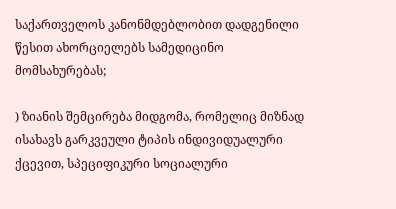საქართველოს კანონმდებლობით დადგენილი წესით ახორციელებს სამედიცინო მომსახურებას;

) ზიანის შემცირება მიდგომა, რომელიც მიზნად ისახავს გარკვეული ტიპის ინდივიდუალური ქცევით, სპეციფიკური სოციალური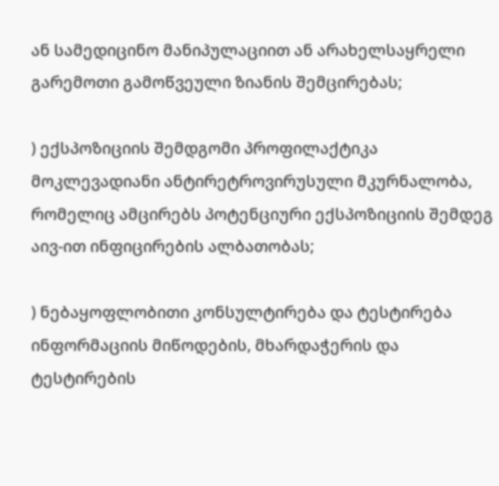ან სამედიცინო მანიპულაციით ან არახელსაყრელი გარემოთი გამოწვეული ზიანის შემცირებას;

) ექსპოზიციის შემდგომი პროფილაქტიკა მოკლევადიანი ანტირეტროვირუსული მკურნალობა, რომელიც ამცირებს პოტენციური ექსპოზიციის შემდეგ აივ-ით ინფიცირების ალბათობას;

) ნებაყოფლობითი კონსულტირება და ტესტირება ინფორმაციის მიწოდების, მხარდაჭერის და ტესტირების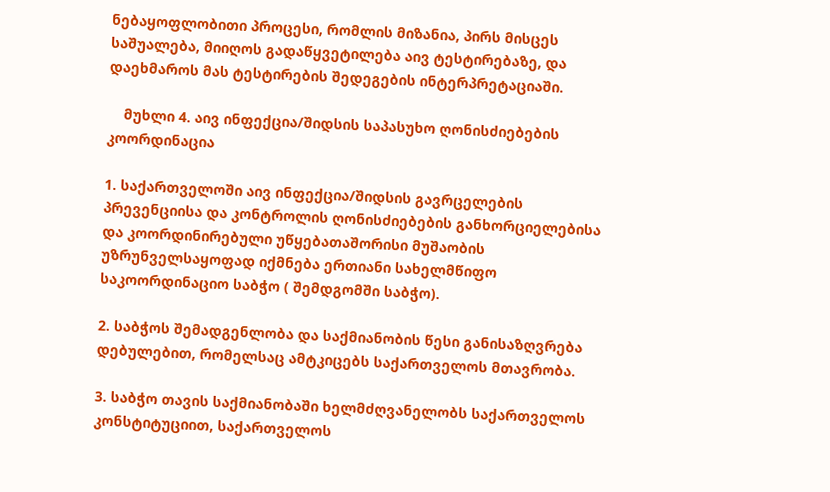ნებაყოფლობითი პროცესი, რომლის მიზანია, პირს მისცეს საშუალება, მიიღოს გადაწყვეტილება აივ ტესტირებაზე, და დაეხმაროს მას ტესტირების შედეგების ინტერპრეტაციაში.

    მუხლი 4. აივ ინფექცია/შიდსის საპასუხო ღონისძიებების კოორდინაცია

1. საქართველოში აივ ინფექცია/შიდსის გავრცელების პრევენციისა და კონტროლის ღონისძიებების განხორციელებისა და კოორდინირებული უწყებათაშორისი მუშაობის უზრუნველსაყოფად იქმნება ერთიანი სახელმწიფო საკოორდინაციო საბჭო ( შემდგომში საბჭო).

2. საბჭოს შემადგენლობა და საქმიანობის წესი განისაზღვრება დებულებით, რომელსაც ამტკიცებს საქართველოს მთავრობა.

3. საბჭო თავის საქმიანობაში ხელმძღვანელობს საქართველოს კონსტიტუციით, საქართველოს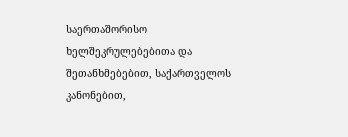საერთაშორისო ხელშეკრულებებითა და შეთანხმებებით, საქართველოს კანონებით,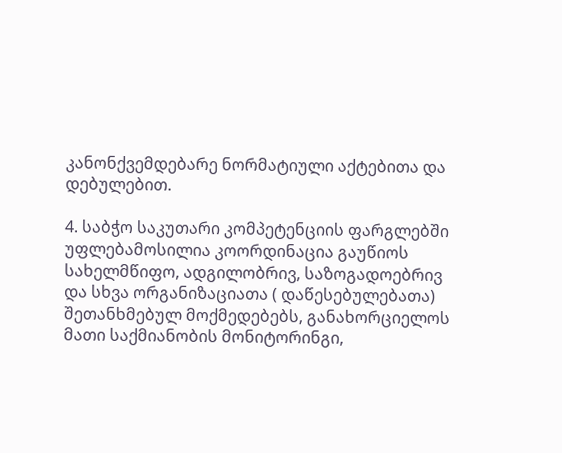კანონქვემდებარე ნორმატიული აქტებითა და დებულებით.

4. საბჭო საკუთარი კომპეტენციის ფარგლებში უფლებამოსილია კოორდინაცია გაუწიოს სახელმწიფო, ადგილობრივ, საზოგადოებრივ და სხვა ორგანიზაციათა ( დაწესებულებათა) შეთანხმებულ მოქმედებებს, განახორციელოს მათი საქმიანობის მონიტორინგი,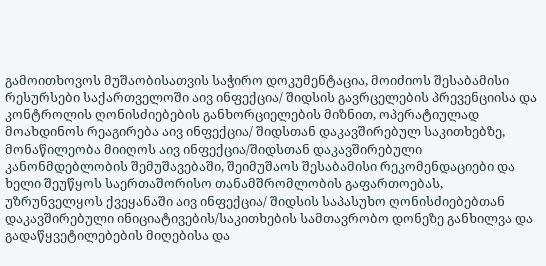გამოითხოვოს მუშაობისათვის საჭირო დოკუმენტაცია, მოიძიოს შესაბამისი რესურსები საქართველოში აივ ინფექცია/ შიდსის გავრცელების პრევენციისა და კონტროლის ღონისძიებების განხორციელების მიზნით, ოპერატიულად მოახდინოს რეაგირება აივ ინფექცია/ შიდსთან დაკავშირებულ საკითხებზე, მონაწილეობა მიიღოს აივ ინფექცია/შიდსთან დაკავშირებული კანონმდებლობის შემუშავებაში, შეიმუშაოს შესაბამისი რეკომენდაციები და ხელი შეუწყოს საერთაშორისო თანამშრომლობის გაფართოებას, უზრუნველყოს ქვეყანაში აივ ინფექცია/ შიდსის საპასუხო ღონისძიებებთან დაკავშირებული ინიციატივების/საკითხების სამთავრობო დონეზე განხილვა და გადაწყვეტილებების მიღებისა და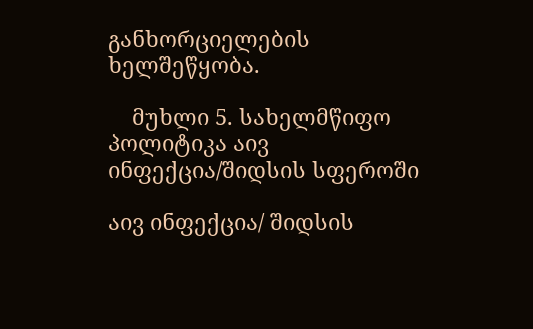განხორციელების ხელშეწყობა.

    მუხლი 5. სახელმწიფო პოლიტიკა აივ ინფექცია/შიდსის სფეროში

აივ ინფექცია/ შიდსის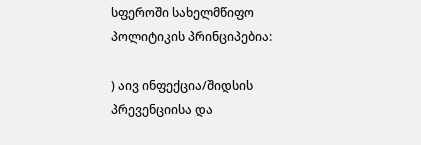სფეროში სახელმწიფო პოლიტიკის პრინციპებია:

) აივ ინფექცია/შიდსის პრევენციისა და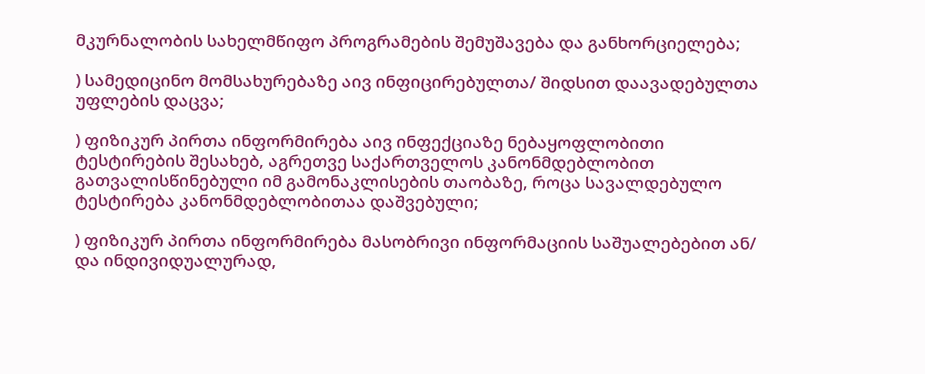მკურნალობის სახელმწიფო პროგრამების შემუშავება და განხორციელება;

) სამედიცინო მომსახურებაზე აივ ინფიცირებულთა/ შიდსით დაავადებულთა უფლების დაცვა;

) ფიზიკურ პირთა ინფორმირება აივ ინფექციაზე ნებაყოფლობითი ტესტირების შესახებ, აგრეთვე საქართველოს კანონმდებლობით გათვალისწინებული იმ გამონაკლისების თაობაზე, როცა სავალდებულო ტესტირება კანონმდებლობითაა დაშვებული;

) ფიზიკურ პირთა ინფორმირება მასობრივი ინფორმაციის საშუალებებით ან/ და ინდივიდუალურად,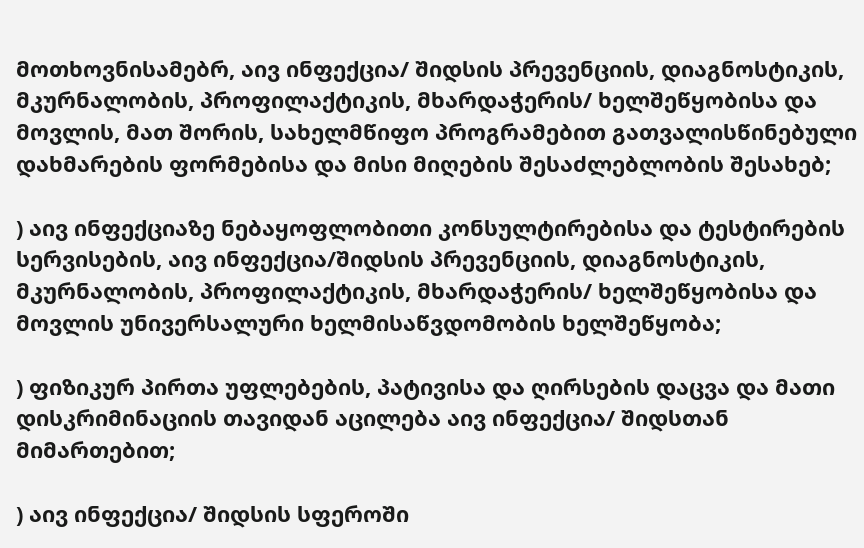მოთხოვნისამებრ, აივ ინფექცია/ შიდსის პრევენციის, დიაგნოსტიკის, მკურნალობის, პროფილაქტიკის, მხარდაჭერის/ ხელშეწყობისა და მოვლის, მათ შორის, სახელმწიფო პროგრამებით გათვალისწინებული დახმარების ფორმებისა და მისი მიღების შესაძლებლობის შესახებ;

) აივ ინფექციაზე ნებაყოფლობითი კონსულტირებისა და ტესტირების სერვისების, აივ ინფექცია/შიდსის პრევენციის, დიაგნოსტიკის, მკურნალობის, პროფილაქტიკის, მხარდაჭერის/ ხელშეწყობისა და მოვლის უნივერსალური ხელმისაწვდომობის ხელშეწყობა;

) ფიზიკურ პირთა უფლებების, პატივისა და ღირსების დაცვა და მათი დისკრიმინაციის თავიდან აცილება აივ ინფექცია/ შიდსთან მიმართებით;

) აივ ინფექცია/ შიდსის სფეროში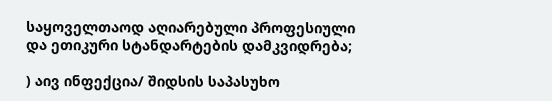საყოველთაოდ აღიარებული პროფესიული და ეთიკური სტანდარტების დამკვიდრება;

) აივ ინფექცია/ შიდსის საპასუხო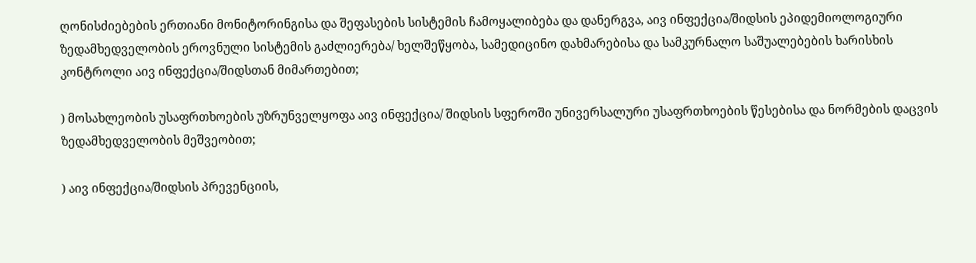ღონისძიებების ერთიანი მონიტორინგისა და შეფასების სისტემის ჩამოყალიბება და დანერგვა, აივ ინფექცია/შიდსის ეპიდემიოლოგიური ზედამხედველობის ეროვნული სისტემის გაძლიერება/ ხელშეწყობა, სამედიცინო დახმარებისა და სამკურნალო საშუალებების ხარისხის კონტროლი აივ ინფექცია/შიდსთან მიმართებით;

) მოსახლეობის უსაფრთხოების უზრუნველყოფა აივ ინფექცია/ შიდსის სფეროში უნივერსალური უსაფრთხოების წესებისა და ნორმების დაცვის ზედამხედველობის მეშვეობით;

) აივ ინფექცია/შიდსის პრევენციის,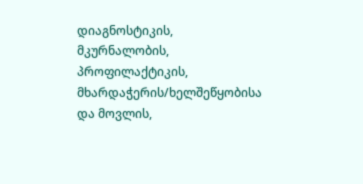დიაგნოსტიკის, მკურნალობის, პროფილაქტიკის, მხარდაჭერის/ხელშეწყობისა და მოვლის,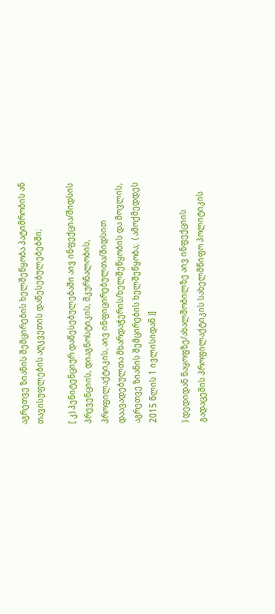აგრეთვე ზიანის შემცირების ხელშეწყობა პატიმრობის ან თავისუფლების აღკვეთის დაწესებულებებში;

[ კ) პენიტენციურ დაწესებულებაში აივ ინფექცია/შიდსის პრევენციის, დიაგნოსტიკის, მკურნალობის, პროფილაქტიკის, აივ ინფიცირებულთა/შიდსით დაავადებულთა მხარდაჭერის/ხელშეწყობის და მოვლის, აგრეთვე ზიანის შემცირების ხელშეწყობა;  ( ამოქმედდეს 2015 წლის 1 ივლისიდან )]

) დედიდან ნაყოფზე/ახალშობილზე აივ ინფექციის გადაცემის პროფილაქტიკის სახელმწიფო პოლიტიკის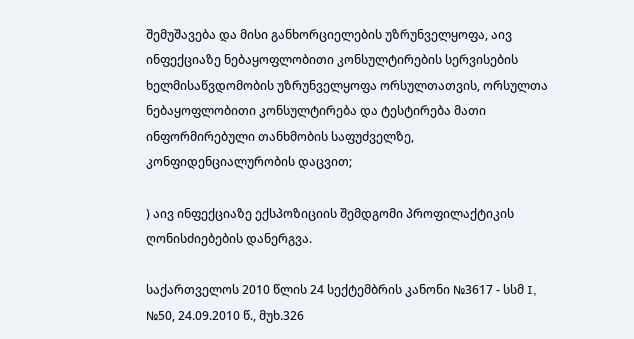შემუშავება და მისი განხორციელების უზრუნველყოფა, აივ ინფექციაზე ნებაყოფლობითი კონსულტირების სერვისების ხელმისაწვდომობის უზრუნველყოფა ორსულთათვის, ორსულთა ნებაყოფლობითი კონსულტირება და ტესტირება მათი ინფორმირებული თანხმობის საფუძველზე, კონფიდენციალურობის დაცვით;

) აივ ინფექციაზე ექსპოზიციის შემდგომი პროფილაქტიკის ღონისძიებების დანერგვა.

საქართველოს 2010 წლის 24 სექტემბრის კანონი №3617 - სსმ I, №50, 24.09.2010 წ., მუხ.326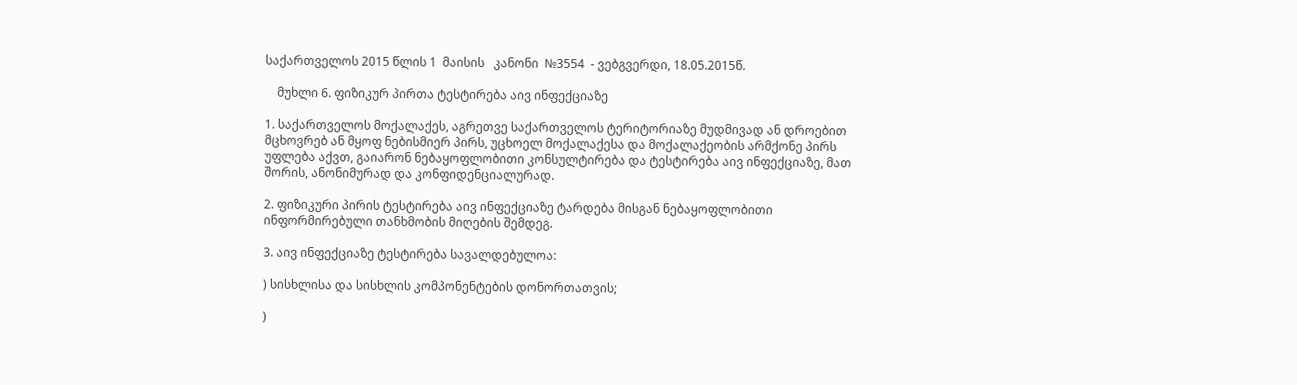საქართველოს 2015 წლის 1  მაისის   კანონი  №3554  - ვებგვერდი, 18.05.2015წ.

    მუხლი 6. ფიზიკურ პირთა ტესტირება აივ ინფექციაზე

1. საქართველოს მოქალაქეს, აგრეთვე საქართველოს ტერიტორიაზე მუდმივად ან დროებით მცხოვრებ ან მყოფ ნებისმიერ პირს, უცხოელ მოქალაქესა და მოქალაქეობის არმქონე პირს უფლება აქვთ, გაიარონ ნებაყოფლობითი კონსულტირება და ტესტირება აივ ინფექციაზე, მათ შორის, ანონიმურად და კონფიდენციალურად.

2. ფიზიკური პირის ტესტირება აივ ინფექციაზე ტარდება მისგან ნებაყოფლობითი ინფორმირებული თანხმობის მიღების შემდეგ.

3. აივ ინფექციაზე ტესტირება სავალდებულოა:

) სისხლისა და სისხლის კომპონენტების დონორთათვის;

)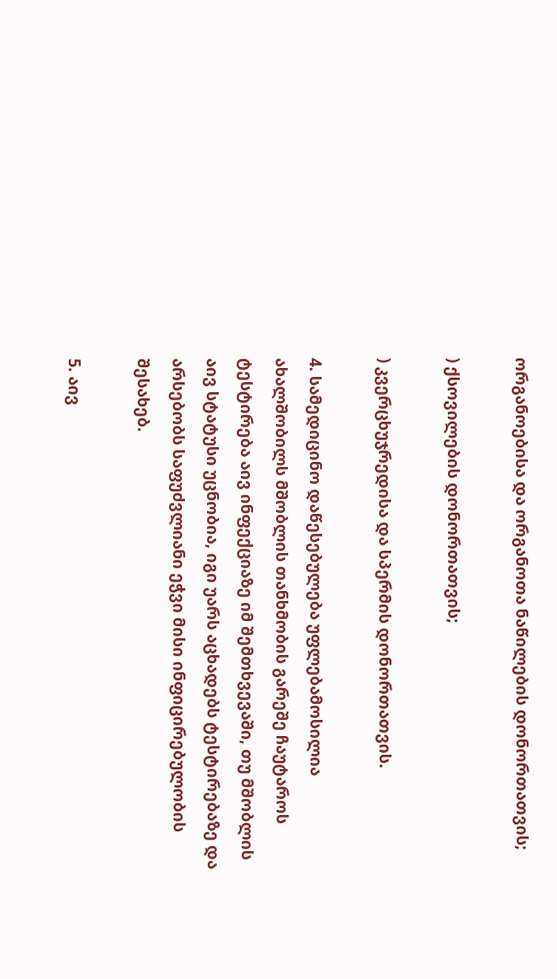ორგანოებისა და ორგანოთა ნაწილების დონორთათვის;

) ქსოვილების დონორთათვის;

) კვერცხუჯრედისა და სპერმის დონორთათვის.

4. სამედიცინო დაწესებულება უფლებამოსილია ახალშობილს მშობლის თანხმობის გარეშე ჩაუტაროს ტესტირება აივ ინფექციაზე იმ შემთხვევაში, თუ მშობლის აივ სტატუსი უცნობია, იგი უარს აცხადებს ტესტირებაზე და არსებობს საფუძვლიანი ეჭვი მისი ინფიცირებულობის შესახებ.

5. აივ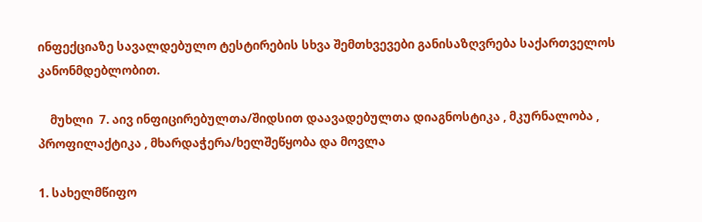ინფექციაზე სავალდებულო ტესტირების სხვა შემთხვევები განისაზღვრება საქართველოს კანონმდებლობით.

    მუხლი  7. აივ ინფიცირებულთა/შიდსით დაავადებულთა დიაგნოსტიკა , მკურნალობა , პროფილაქტიკა , მხარდაჭერა/ხელშეწყობა და მოვლა

1. სახელმწიფო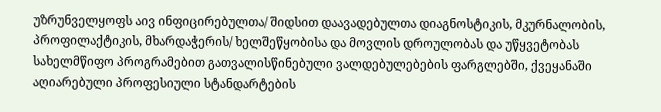უზრუნველყოფს აივ ინფიცირებულთა/ შიდსით დაავადებულთა დიაგნოსტიკის, მკურნალობის, პროფილაქტიკის, მხარდაჭერის/ ხელშეწყობისა და მოვლის დროულობას და უწყვეტობას სახელმწიფო პროგრამებით გათვალისწინებული ვალდებულებების ფარგლებში, ქვეყანაში აღიარებული პროფესიული სტანდარტების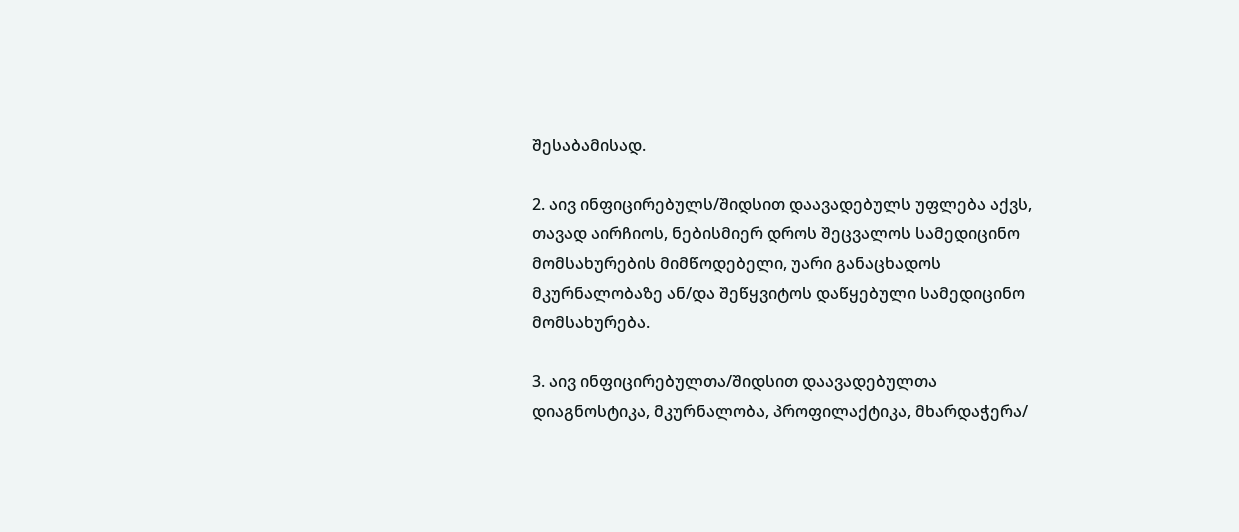შესაბამისად.

2. აივ ინფიცირებულს/შიდსით დაავადებულს უფლება აქვს, თავად აირჩიოს, ნებისმიერ დროს შეცვალოს სამედიცინო მომსახურების მიმწოდებელი, უარი განაცხადოს მკურნალობაზე ან/და შეწყვიტოს დაწყებული სამედიცინო მომსახურება.

3. აივ ინფიცირებულთა/შიდსით დაავადებულთა დიაგნოსტიკა, მკურნალობა, პროფილაქტიკა, მხარდაჭერა/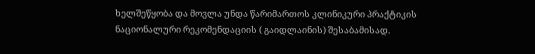ხელშეწყობა და მოვლა უნდა წარიმართოს კლინიკური პრაქტიკის ნაციონალური რეკომენდაციის ( გაიდლაინის) შესაბამისად.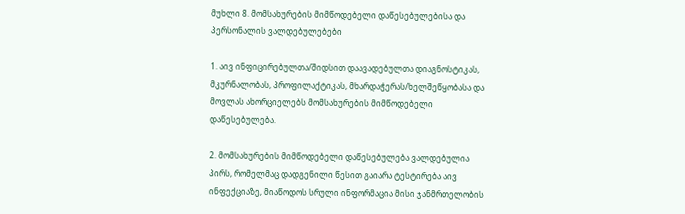მუხლი 8. მომსახურების მიმწოდებელი დაწესებულებისა და პერსონალის ვალდებულებები

1. აივ ინფიცირებულთა/შიდსით დაავადებულთა დიაგნოსტიკას, მკურნალობას, პროფილაქტიკას, მხარდაჭერას/ხელშეწყობასა და მოვლას ახორციელებს მომსახურების მიმწოდებელი დაწესებულება.

2. მომსახურების მიმწოდებელი დაწესებულება ვალდებულია პირს, რომელმაც დადგენილი წესით გაიარა ტესტირება აივ ინფექციაზე, მიაწოდოს სრული ინფორმაცია მისი ჯანმრთელობის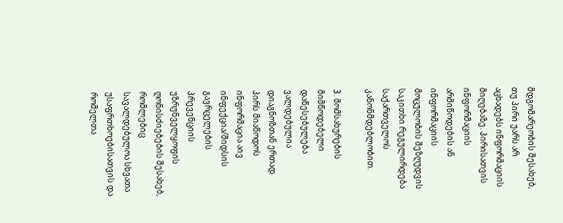მდგომარეობის შესახებ, თუ პირი უარს არ აცხადებს ინფორმაციის მიღებაზე. პირისათვის ინფორმაციის არმიწოდების ან ინფორმაციის მოცულობის შეზღუდვის საკითხი რეგულირდება საქართველოს კანონმდებლობით.

3. მომსახურების მიმწოდებელი დაწესებულება ვალდებულია დიაგნოზთან ერთად პირს მიაწოდოს ინფორმაცია აივ ინფექცია/შიდსის გავრცელების პრევენციის უზრუნველყოფის ღონისძიებების შესახებ, რომლებიც სავალდებულოა სხვათა უსაფრთხოებისათვის და რომელთა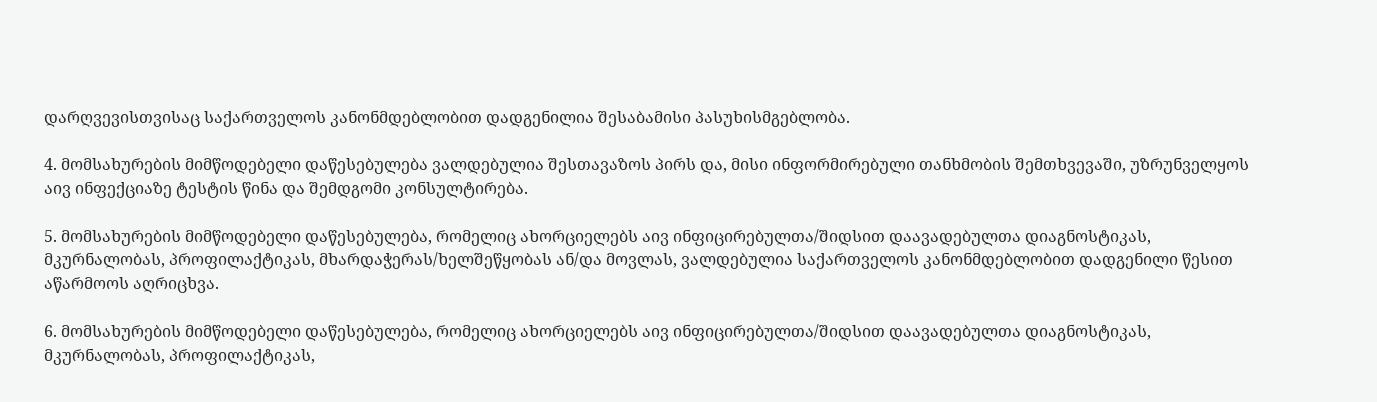დარღვევისთვისაც საქართველოს კანონმდებლობით დადგენილია შესაბამისი პასუხისმგებლობა.

4. მომსახურების მიმწოდებელი დაწესებულება ვალდებულია შესთავაზოს პირს და, მისი ინფორმირებული თანხმობის შემთხვევაში, უზრუნველყოს აივ ინფექციაზე ტესტის წინა და შემდგომი კონსულტირება.

5. მომსახურების მიმწოდებელი დაწესებულება, რომელიც ახორციელებს აივ ინფიცირებულთა/შიდსით დაავადებულთა დიაგნოსტიკას, მკურნალობას, პროფილაქტიკას, მხარდაჭერას/ხელშეწყობას ან/და მოვლას, ვალდებულია საქართველოს კანონმდებლობით დადგენილი წესით აწარმოოს აღრიცხვა.

6. მომსახურების მიმწოდებელი დაწესებულება, რომელიც ახორციელებს აივ ინფიცირებულთა/შიდსით დაავადებულთა დიაგნოსტიკას, მკურნალობას, პროფილაქტიკას,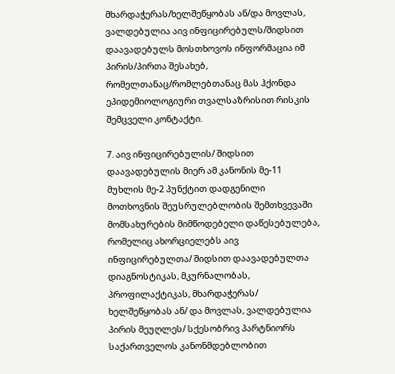მხარდაჭერას/ხელშეწყობას ან/და მოვლას, ვალდებულია აივ ინფიცირებულს/შიდსით დაავადებულს მოსთხოვოს ინფორმაცია იმ პირის/პირთა შესახებ, რომელთანაც/რომლებთანაც მას ჰქონდა ეპიდემიოლოგიური თვალსაზრისით რისკის შემცველი კონტაქტი.

7. აივ ინფიცირებულის/ შიდსით დაავადებულის მიერ ამ კანონის მე-11 მუხლის მე-2 პუნქტით დადგენილი მოთხოვნის შეუსრულებლობის შემთხვევაში მომსახურების მიმწოდებელი დაწესებულება, რომელიც ახორციელებს აივ ინფიცირებულთა/ შიდსით დაავადებულთა დიაგნოსტიკას, მკურნალობას, პროფილაქტიკას, მხარდაჭერას/ ხელშეწყობას ან/ და მოვლას, ვალდებულია პირის მეუღლეს/ სქესობრივ პარტნიორს საქართველოს კანონმდებლობით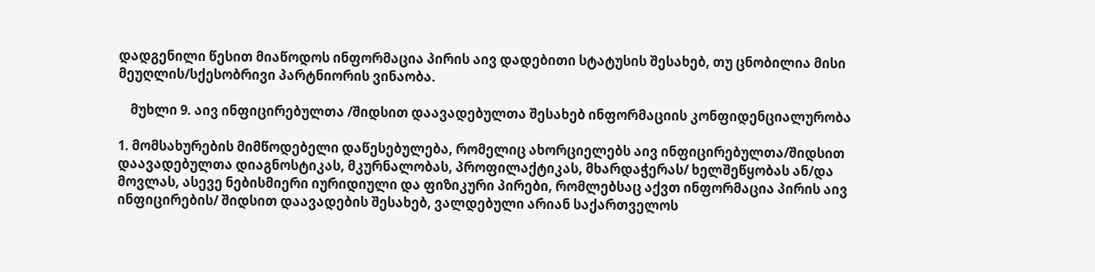დადგენილი წესით მიაწოდოს ინფორმაცია პირის აივ დადებითი სტატუსის შესახებ, თუ ცნობილია მისი მეუღლის/სქესობრივი პარტნიორის ვინაობა.

    მუხლი 9. აივ ინფიცირებულთა /შიდსით დაავადებულთა შესახებ ინფორმაციის კონფიდენციალურობა

1. მომსახურების მიმწოდებელი დაწესებულება, რომელიც ახორციელებს აივ ინფიცირებულთა/შიდსით დაავადებულთა დიაგნოსტიკას, მკურნალობას, პროფილაქტიკას, მხარდაჭერას/ ხელშეწყობას ან/და მოვლას, ასევე ნებისმიერი იურიდიული და ფიზიკური პირები, რომლებსაც აქვთ ინფორმაცია პირის აივ ინფიცირების/ შიდსით დაავადების შესახებ, ვალდებული არიან საქართველოს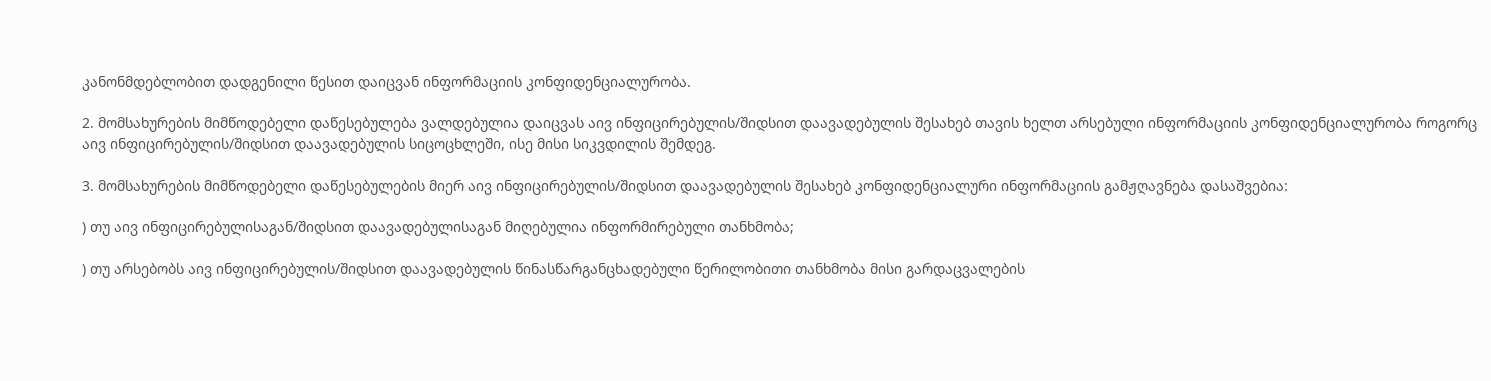კანონმდებლობით დადგენილი წესით დაიცვან ინფორმაციის კონფიდენციალურობა.

2. მომსახურების მიმწოდებელი დაწესებულება ვალდებულია დაიცვას აივ ინფიცირებულის/შიდსით დაავადებულის შესახებ თავის ხელთ არსებული ინფორმაციის კონფიდენციალურობა როგორც აივ ინფიცირებულის/შიდსით დაავადებულის სიცოცხლეში, ისე მისი სიკვდილის შემდეგ.

3. მომსახურების მიმწოდებელი დაწესებულების მიერ აივ ინფიცირებულის/შიდსით დაავადებულის შესახებ კონფიდენციალური ინფორმაციის გამჟღავნება დასაშვებია:

) თუ აივ ინფიცირებულისაგან/შიდსით დაავადებულისაგან მიღებულია ინფორმირებული თანხმობა;

) თუ არსებობს აივ ინფიცირებულის/შიდსით დაავადებულის წინასწარგანცხადებული წერილობითი თანხმობა მისი გარდაცვალების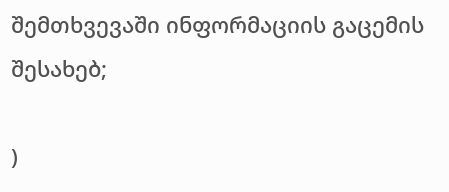შემთხვევაში ინფორმაციის გაცემის შესახებ;

)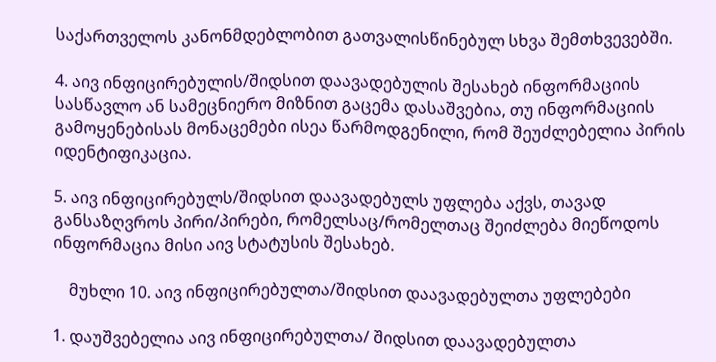საქართველოს კანონმდებლობით გათვალისწინებულ სხვა შემთხვევებში.

4. აივ ინფიცირებულის/შიდსით დაავადებულის შესახებ ინფორმაციის სასწავლო ან სამეცნიერო მიზნით გაცემა დასაშვებია, თუ ინფორმაციის გამოყენებისას მონაცემები ისეა წარმოდგენილი, რომ შეუძლებელია პირის იდენტიფიკაცია.

5. აივ ინფიცირებულს/შიდსით დაავადებულს უფლება აქვს, თავად განსაზღვროს პირი/პირები, რომელსაც/რომელთაც შეიძლება მიეწოდოს ინფორმაცია მისი აივ სტატუსის შესახებ.

    მუხლი 10. აივ ინფიცირებულთა/შიდსით დაავადებულთა უფლებები

1. დაუშვებელია აივ ინფიცირებულთა/ შიდსით დაავადებულთა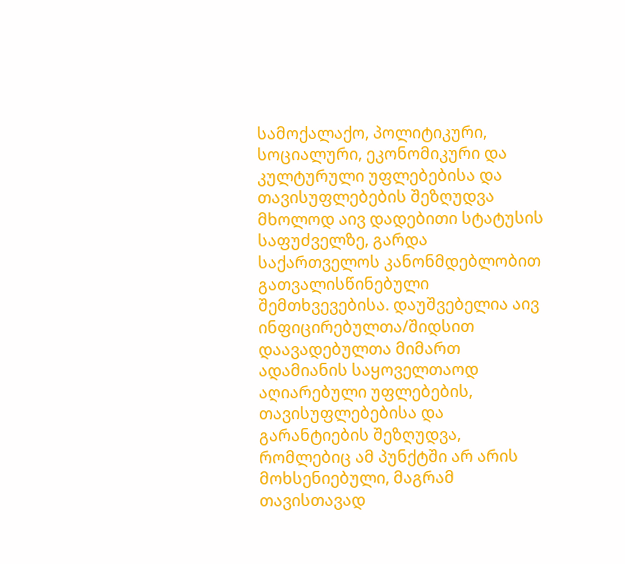სამოქალაქო, პოლიტიკური, სოციალური, ეკონომიკური და კულტურული უფლებებისა და თავისუფლებების შეზღუდვა მხოლოდ აივ დადებითი სტატუსის საფუძველზე, გარდა საქართველოს კანონმდებლობით გათვალისწინებული შემთხვევებისა. დაუშვებელია აივ ინფიცირებულთა/შიდსით დაავადებულთა მიმართ ადამიანის საყოველთაოდ აღიარებული უფლებების, თავისუფლებებისა და გარანტიების შეზღუდვა, რომლებიც ამ პუნქტში არ არის მოხსენიებული, მაგრამ თავისთავად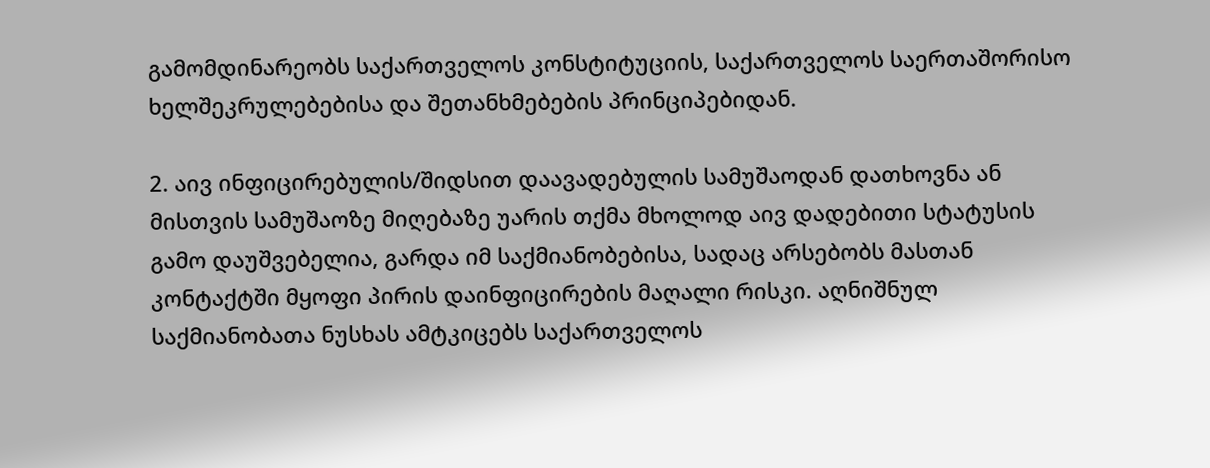გამომდინარეობს საქართველოს კონსტიტუციის, საქართველოს საერთაშორისო ხელშეკრულებებისა და შეთანხმებების პრინციპებიდან.

2. აივ ინფიცირებულის/შიდსით დაავადებულის სამუშაოდან დათხოვნა ან მისთვის სამუშაოზე მიღებაზე უარის თქმა მხოლოდ აივ დადებითი სტატუსის გამო დაუშვებელია, გარდა იმ საქმიანობებისა, სადაც არსებობს მასთან კონტაქტში მყოფი პირის დაინფიცირების მაღალი რისკი. აღნიშნულ საქმიანობათა ნუსხას ამტკიცებს საქართველოს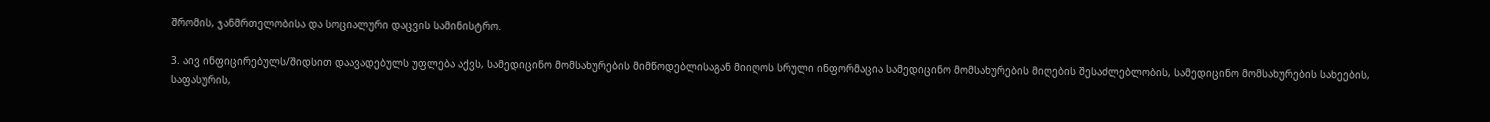შრომის, ჯანმრთელობისა და სოციალური დაცვის სამინისტრო.

3. აივ ინფიცირებულს/შიდსით დაავადებულს უფლება აქვს, სამედიცინო მომსახურების მიმწოდებლისაგან მიიღოს სრული ინფორმაცია სამედიცინო მომსახურების მიღების შესაძლებლობის, სამედიცინო მომსახურების სახეების, საფასურის,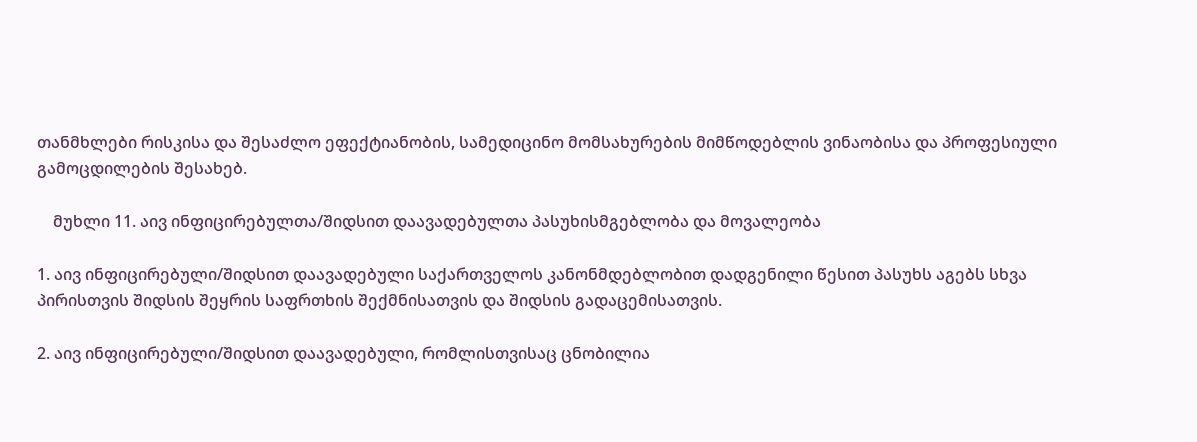თანმხლები რისკისა და შესაძლო ეფექტიანობის, სამედიცინო მომსახურების მიმწოდებლის ვინაობისა და პროფესიული გამოცდილების შესახებ.

    მუხლი 11. აივ ინფიცირებულთა/შიდსით დაავადებულთა პასუხისმგებლობა და მოვალეობა

1. აივ ინფიცირებული/შიდსით დაავადებული საქართველოს კანონმდებლობით დადგენილი წესით პასუხს აგებს სხვა პირისთვის შიდსის შეყრის საფრთხის შექმნისათვის და შიდსის გადაცემისათვის.

2. აივ ინფიცირებული/შიდსით დაავადებული, რომლისთვისაც ცნობილია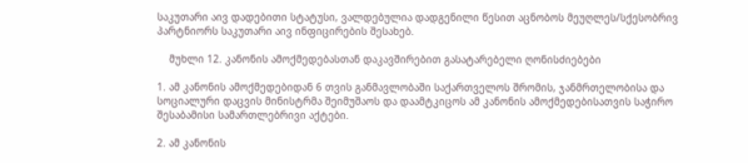საკუთარი აივ დადებითი სტატუსი, ვალდებულია დადგენილი წესით აცნობოს მეუღლეს/სქესობრივ პარტნიორს საკუთარი აივ ინფიცირების შესახებ.

    მუხლი 12. კანონის ამოქმედებასთან დაკავშირებით გასატარებელი ღონისძიებები

1. ამ კანონის ამოქმედებიდან 6 თვის განმავლობაში საქართველოს შრომის, ჯანმრთელობისა და სოციალური დაცვის მინისტრმა შეიმუშაოს და დაამტკიცოს ამ კანონის ამოქმედებისათვის საჭირო შესაბამისი სამართლებრივი აქტები.

2. ამ კანონის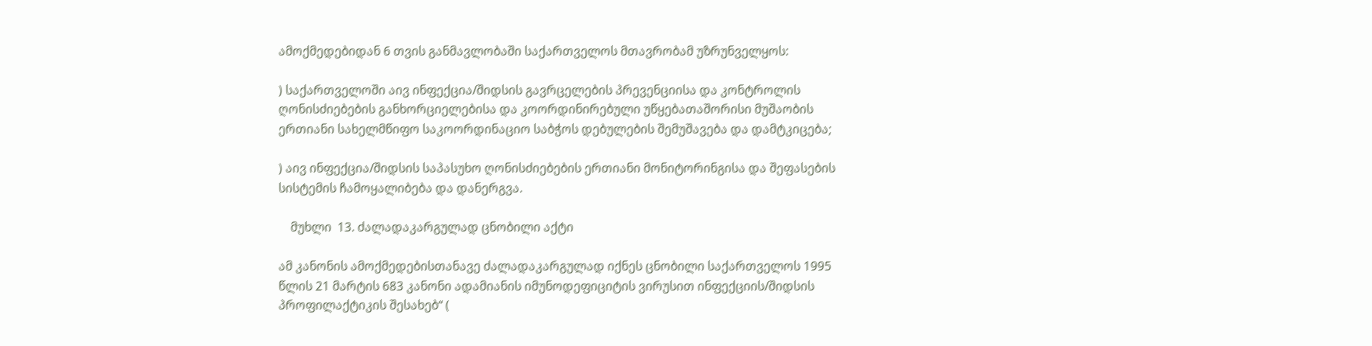ამოქმედებიდან 6 თვის განმავლობაში საქართველოს მთავრობამ უზრუნველყოს:

) საქართველოში აივ ინფექცია/შიდსის გავრცელების პრევენციისა და კონტროლის ღონისძიებების განხორციელებისა და კოორდინირებული უწყებათაშორისი მუშაობის ერთიანი სახელმწიფო საკოორდინაციო საბჭოს დებულების შემუშავება და დამტკიცება;

) აივ ინფექცია/შიდსის საპასუხო ღონისძიებების ერთიანი მონიტორინგისა და შეფასების სისტემის ჩამოყალიბება და დანერგვა.

    მუხლი  13. ძალადაკარგულად ცნობილი აქტი

ამ კანონის ამოქმედებისთანავე ძალადაკარგულად იქნეს ცნობილი საქართველოს 1995 წლის 21 მარტის 683 კანონი ადამიანის იმუნოდეფიციტის ვირუსით ინფექციის/შიდსის პროფილაქტიკის შესახებ“ (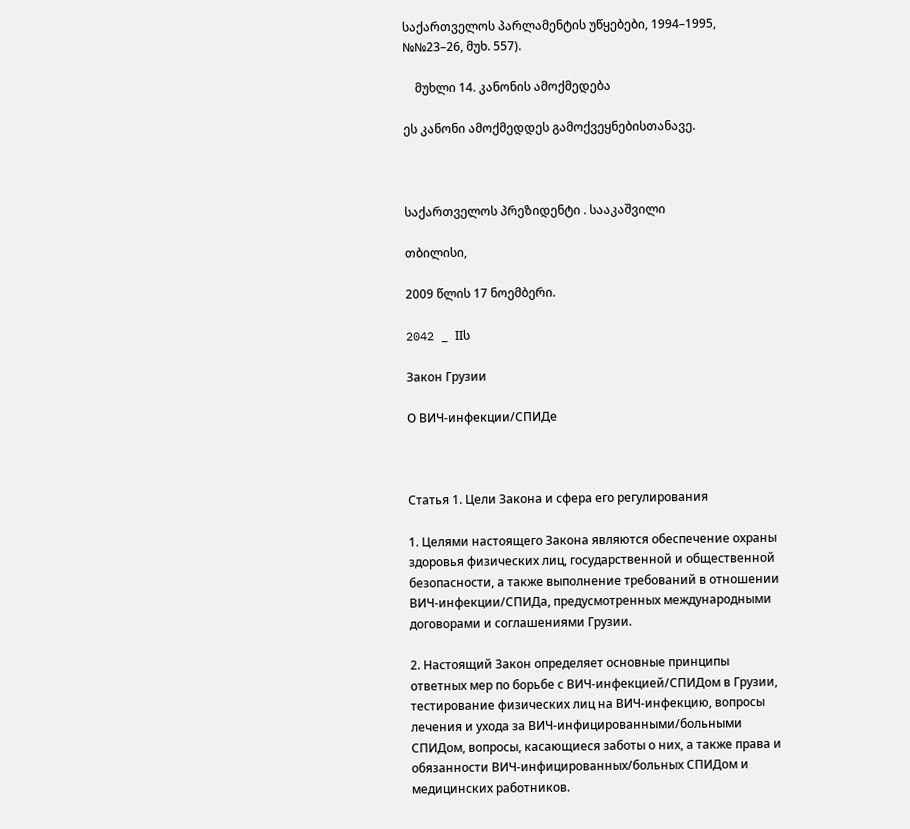საქართველოს პარლამენტის უწყებები, 1994–1995, №№23–26, მუხ. 557).

    მუხლი 14. კანონის ამოქმედება

ეს კანონი ამოქმედდეს გამოქვეყნებისთანავე.



საქართველოს პრეზიდენტი . სააკაშვილი

თბილისი,

2009 წლის 17 ნოემბერი.

2042 _ IIს

Закон Грузии

О ВИЧ-инфекции/СПИДе



Статья 1. Цели Закона и сфера его регулирования

1. Целями настоящего Закона являются обеспечение охраны здоровья физических лиц, государственной и общественной безопасности, а также выполнение требований в отношении ВИЧ-инфекции/СПИДа, предусмотренных международными договорами и соглашениями Грузии.

2. Настоящий Закон определяет основные принципы ответных мер по борьбе с ВИЧ-инфекцией/СПИДом в Грузии, тестирование физических лиц на ВИЧ-инфекцию, вопросы лечения и ухода за ВИЧ-инфицированными/больными СПИДом, вопросы, касающиеся заботы о них, а также права и обязанности ВИЧ-инфицированных/больных СПИДом и медицинских работников.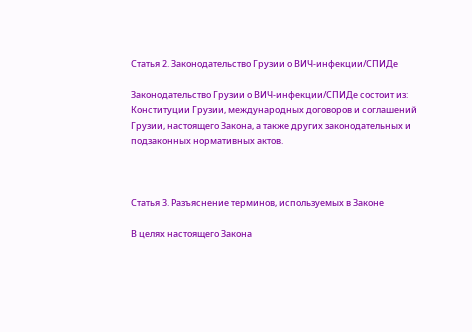Статья 2. Законодательство Грузии о ВИЧ-инфекции/СПИДе

Законодательство Грузии о ВИЧ-инфекции/СПИДе состоит из: Конституции Грузии, международных договоров и соглашений Грузии, настоящего Закона, а также других законодательных и подзаконных нормативных актов.



Статья 3. Разъяснение терминов, используемых в Законе

В целях настоящего Закона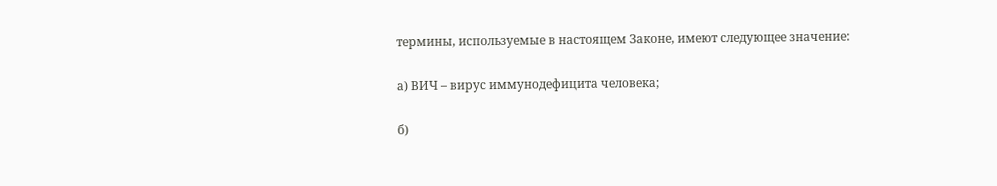термины, используемые в настоящем Законе, имеют следующее значение:

а) ВИЧ – вирус иммунодефицита человека;

б)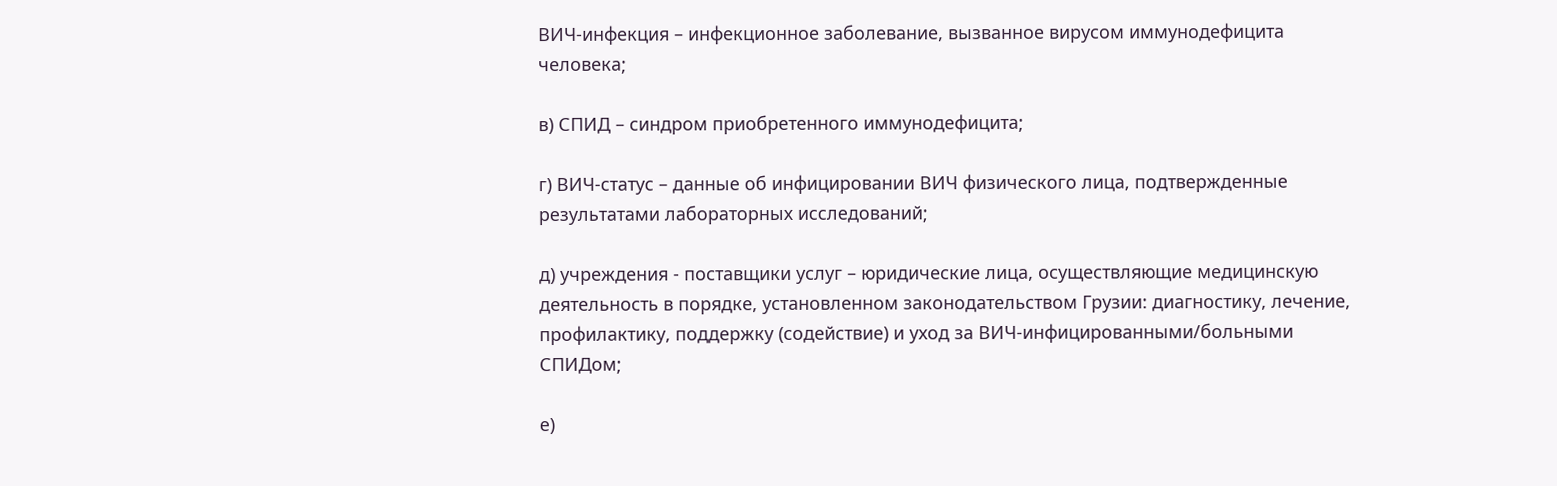ВИЧ-инфекция – инфекционное заболевание, вызванное вирусом иммунодефицита человека;

в) СПИД – синдром приобретенного иммунодефицита;

г) ВИЧ-статус – данные об инфицировании ВИЧ физического лица, подтвержденные результатами лабораторных исследований;

д) учреждения - поставщики услуг – юридические лица, осуществляющие медицинскую деятельность в порядке, установленном законодательством Грузии: диагностику, лечение, профилактику, поддержку (содействие) и уход за ВИЧ-инфицированными/больными СПИДом;

е)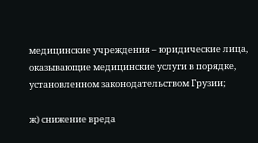медицинские учреждения – юридические лица, оказывающие медицинские услуги в порядке, установленном законодательством Грузии;

ж) снижение вреда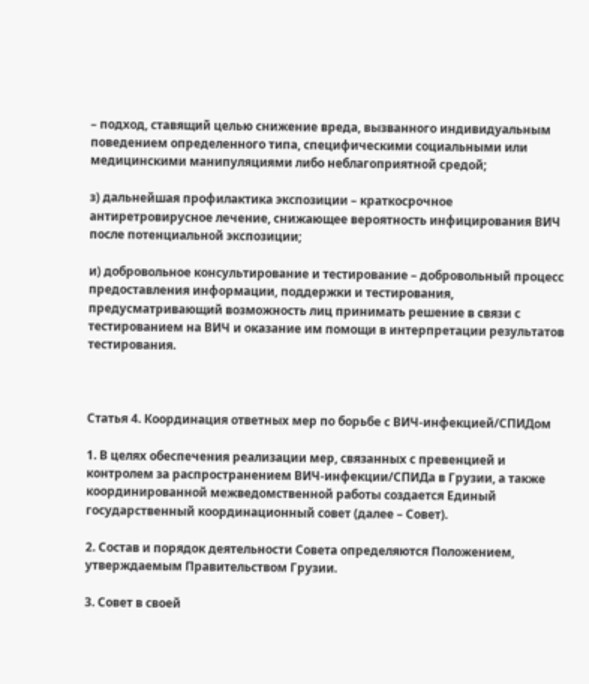– подход, ставящий целью снижение вреда, вызванного индивидуальным поведением определенного типа, специфическими социальными или медицинскими манипуляциями либо неблагоприятной средой;

з) дальнейшая профилактика экспозиции – краткосрочное антиретровирусное лечение, снижающее вероятность инфицирования ВИЧ после потенциальной экспозиции;

и) добровольное консультирование и тестирование – добровольный процесс предоставления информации, поддержки и тестирования, предусматривающий возможность лиц принимать решение в связи с тестированием на ВИЧ и оказание им помощи в интерпретации результатов тестирования.



Статья 4. Координация ответных мер по борьбе с ВИЧ-инфекцией/СПИДом

1. В целях обеспечения реализации мер, связанных с превенцией и контролем за распространением ВИЧ-инфекции/СПИДа в Грузии, а также координированной межведомственной работы создается Единый государственный координационный совет (далее – Совет).

2. Состав и порядок деятельности Совета определяются Положением, утверждаемым Правительством Грузии.

3. Совет в своей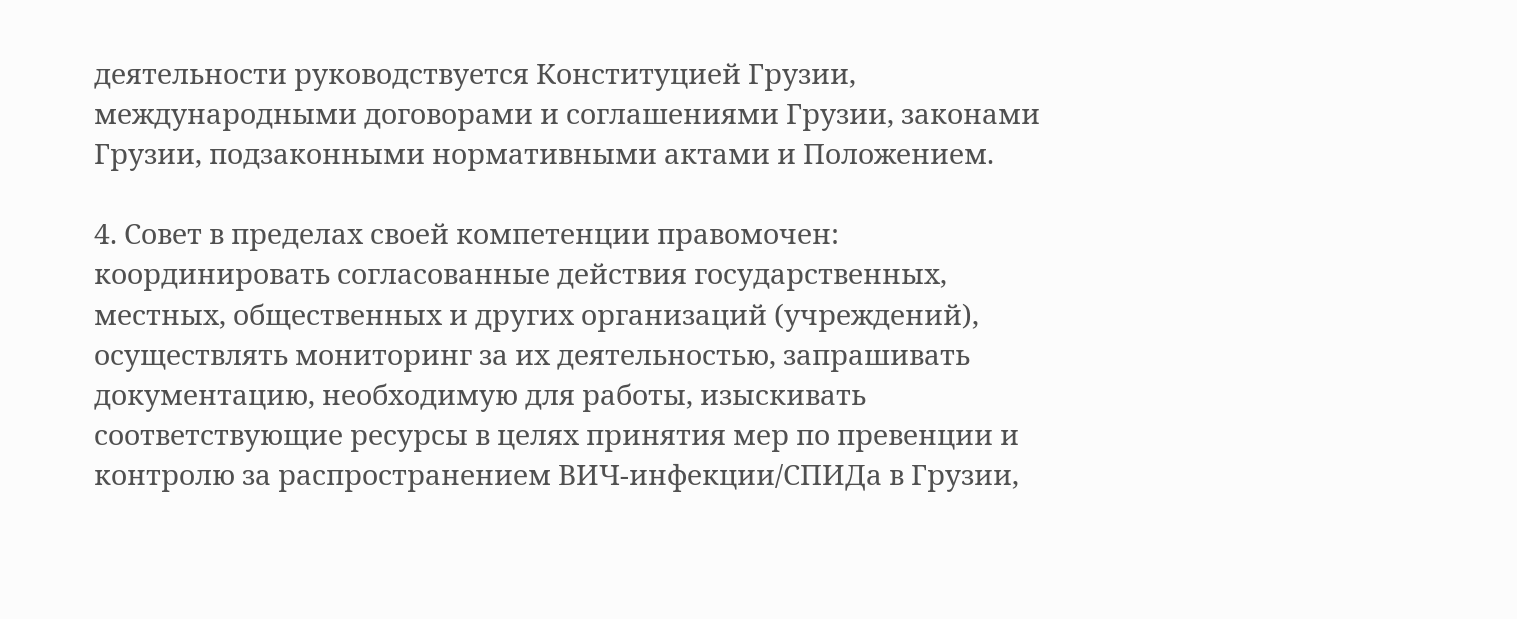деятельности руководствуется Конституцией Грузии, международными договорами и соглашениями Грузии, законами Грузии, подзаконными нормативными актами и Положением.

4. Совет в пределах своей компетенции правомочен: координировать согласованные действия государственных, местных, общественных и других организаций (учреждений), осуществлять мониторинг за их деятельностью, запрашивать документацию, необходимую для работы, изыскивать соответствующие ресурсы в целях принятия мер по превенции и контролю за распространением ВИЧ-инфекции/СПИДа в Грузии,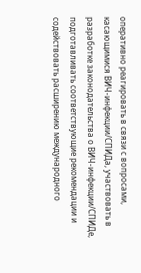оперативно реагировать в связи с вопросами, касающимися ВИЧ-инфекции/СПИДа, участвовать в разработке законодательства о ВИЧ-инфекции/СПИДе, подготавливать соответствующие рекомендации и содействовать расширению международного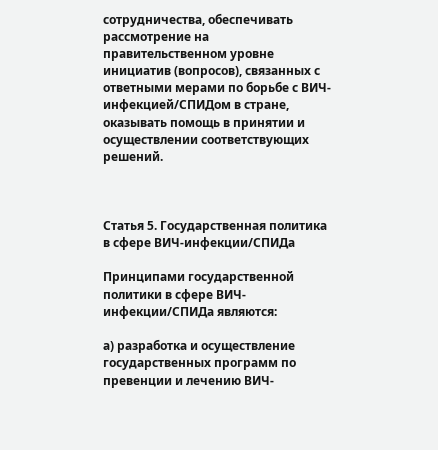сотрудничества, обеспечивать рассмотрение на правительственном уровне инициатив (вопросов), связанных с ответными мерами по борьбе с ВИЧ-инфекцией/СПИДом в стране, оказывать помощь в принятии и осуществлении соответствующих решений.



Статья 5. Государственная политика в сфере ВИЧ-инфекции/СПИДа

Принципами государственной политики в сфере ВИЧ-инфекции/СПИДа являются:

а) разработка и осуществление государственных программ по превенции и лечению ВИЧ-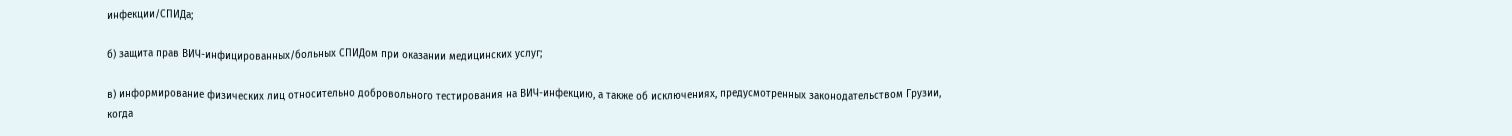инфекции/СПИДа;

б) защита прав ВИЧ-инфицированных/больных СПИДом при оказании медицинских услуг;

в) информирование физических лиц относительно добровольного тестирования на ВИЧ-инфекцию, а также об исключениях, предусмотренных законодательством Грузии, когда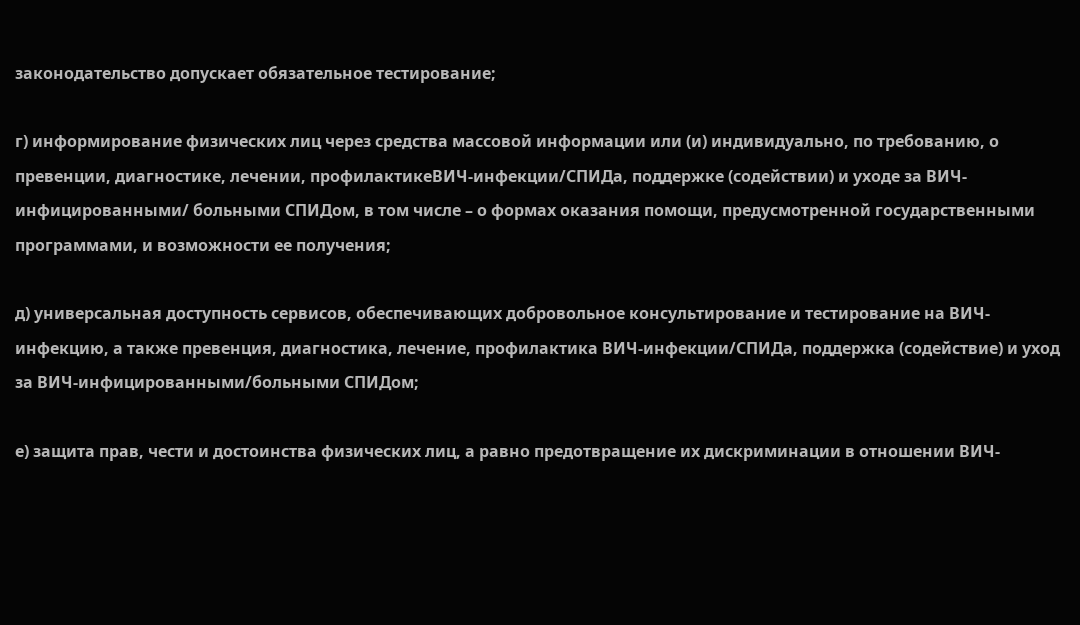законодательство допускает обязательное тестирование;

г) информирование физических лиц через средства массовой информации или (и) индивидуально, по требованию, о превенции, диагностике, лечении, профилактикеВИЧ-инфекции/СПИДа, поддержке (содействии) и уходе за ВИЧ-инфицированными/ больными СПИДом, в том числе – о формах оказания помощи, предусмотренной государственными программами, и возможности ее получения;

д) универсальная доступность сервисов, обеспечивающих добровольное консультирование и тестирование на ВИЧ-инфекцию, а также превенция, диагностика, лечение, профилактика ВИЧ-инфекции/СПИДа, поддержка (содействие) и уход за ВИЧ-инфицированными/больными СПИДом;

е) защита прав, чести и достоинства физических лиц, а равно предотвращение их дискриминации в отношении ВИЧ-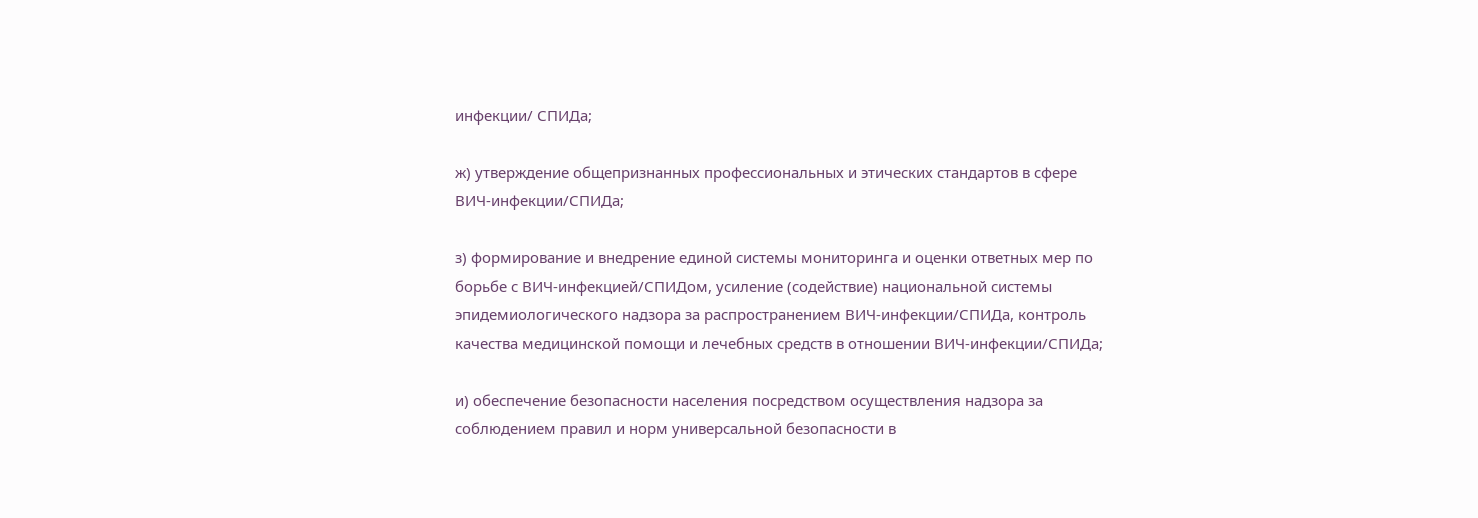инфекции/ СПИДа;

ж) утверждение общепризнанных профессиональных и этических стандартов в сфере ВИЧ-инфекции/СПИДа;

з) формирование и внедрение единой системы мониторинга и оценки ответных мер по борьбе с ВИЧ-инфекцией/СПИДом, усиление (содействие) национальной системы эпидемиологического надзора за распространением ВИЧ-инфекции/СПИДа, контроль качества медицинской помощи и лечебных средств в отношении ВИЧ-инфекции/СПИДа;

и) обеспечение безопасности населения посредством осуществления надзора за соблюдением правил и норм универсальной безопасности в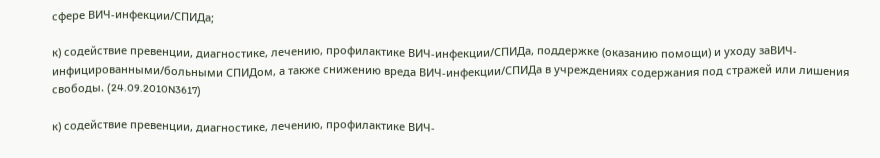сфере ВИЧ-инфекции/СПИДа;

к) содействие превенции, диагностике, лечению, профилактике ВИЧ-инфекции/СПИДа, поддержке (оказанию помощи) и уходу заВИЧ-инфицированными/больными СПИДом, а также снижению вреда ВИЧ-инфекции/СПИДа в учреждениях содержания под стражей или лишения свободы. (24.09.2010N3617)

к) содействие превенции, диагностике, лечению, профилактике ВИЧ-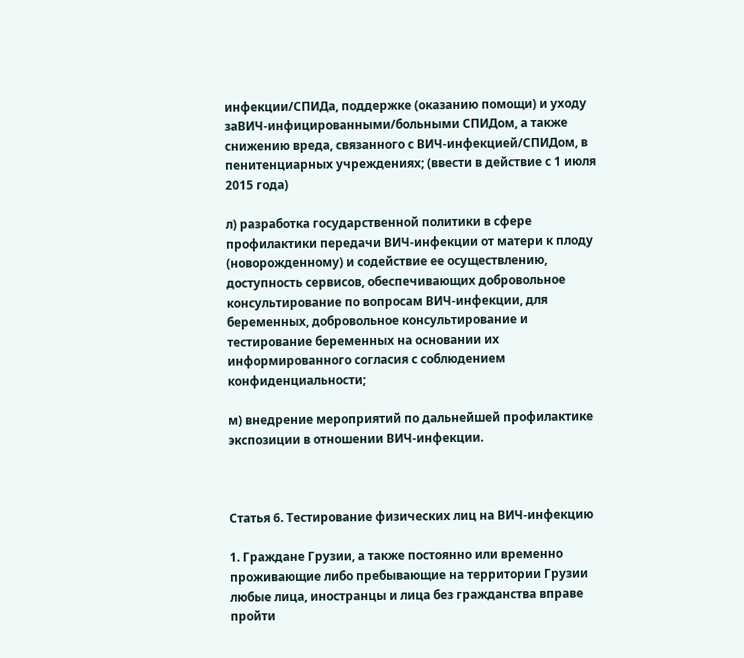инфекции/СПИДа, поддержке (оказанию помощи) и уходу заВИЧ-инфицированными/больными СПИДом, а также снижению вреда, связанного с ВИЧ-инфекцией/СПИДом, в пенитенциарных учреждениях; (ввести в действие с 1 июля 2015 года)

л) разработка государственной политики в сфере профилактики передачи ВИЧ-инфекции от матери к плоду (новорожденному) и содействие ее осуществлению, доступность сервисов, обеспечивающих добровольное консультирование по вопросам ВИЧ-инфекции, для беременных, добровольное консультирование и тестирование беременных на основании их информированного согласия с соблюдением конфиденциальности;

м) внедрение мероприятий по дальнейшей профилактике экспозиции в отношении ВИЧ-инфекции.



Статья 6. Тестирование физических лиц на ВИЧ-инфекцию

1. Граждане Грузии, а также постоянно или временно проживающие либо пребывающие на территории Грузии любые лица, иностранцы и лица без гражданства вправе пройти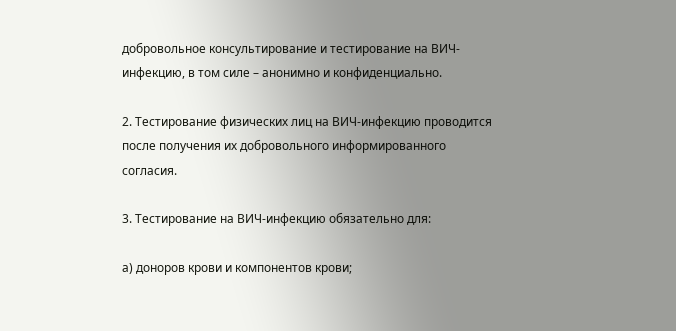добровольное консультирование и тестирование на ВИЧ-инфекцию, в том силе – анонимно и конфиденциально.

2. Тестирование физических лиц на ВИЧ-инфекцию проводится после получения их добровольного информированного согласия.

3. Тестирование на ВИЧ-инфекцию обязательно для:

а) доноров крови и компонентов крови;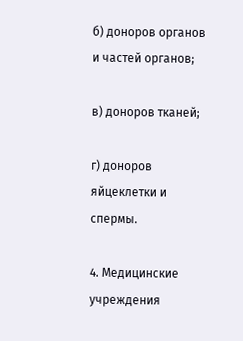б) доноров органов и частей органов;

в) доноров тканей;

г) доноров яйцеклетки и спермы.

4. Медицинские учреждения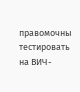правомочны тестировать на ВИЧ-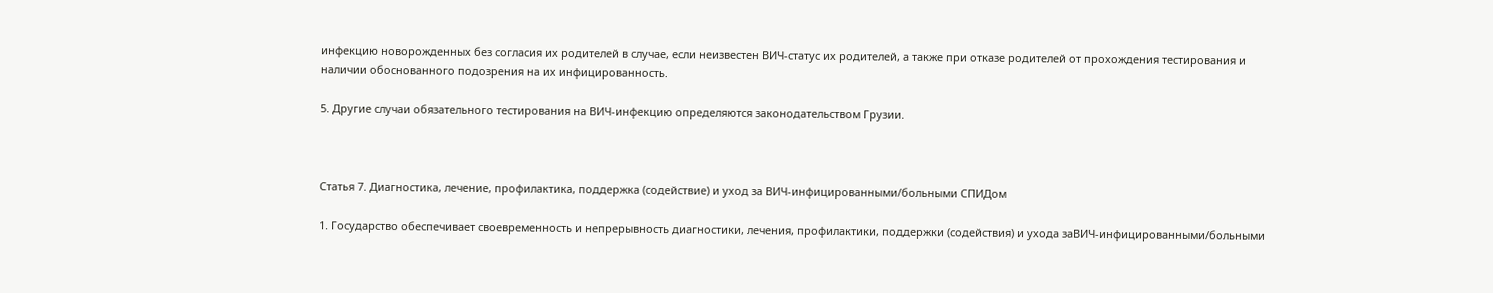инфекцию новорожденных без согласия их родителей в случае, если неизвестен ВИЧ-статус их родителей, а также при отказе родителей от прохождения тестирования и наличии обоснованного подозрения на их инфицированность.

5. Другие случаи обязательного тестирования на ВИЧ-инфекцию определяются законодательством Грузии.



Статья 7. Диагностика, лечение, профилактика, поддержка (содействие) и уход за ВИЧ-инфицированными/больными СПИДом

1. Государство обеспечивает своевременность и непрерывность диагностики, лечения, профилактики, поддержки (содействия) и ухода заВИЧ-инфицированными/больными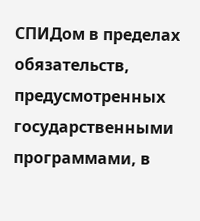СПИДом в пределах обязательств, предусмотренных государственными программами, в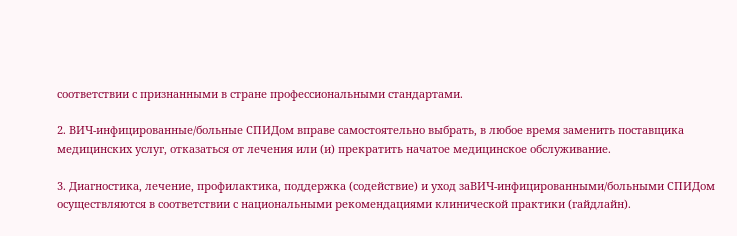соответствии с признанными в стране профессиональными стандартами.

2. ВИЧ-инфицированные/больные СПИДом вправе самостоятельно выбрать, в любое время заменить поставщика медицинских услуг, отказаться от лечения или (и) прекратить начатое медицинское обслуживание.

3. Диагностика, лечение, профилактика, поддержка (содействие) и уход заВИЧ-инфицированными/больными СПИДом осуществляются в соответствии с национальными рекомендациями клинической практики (гайдлайн).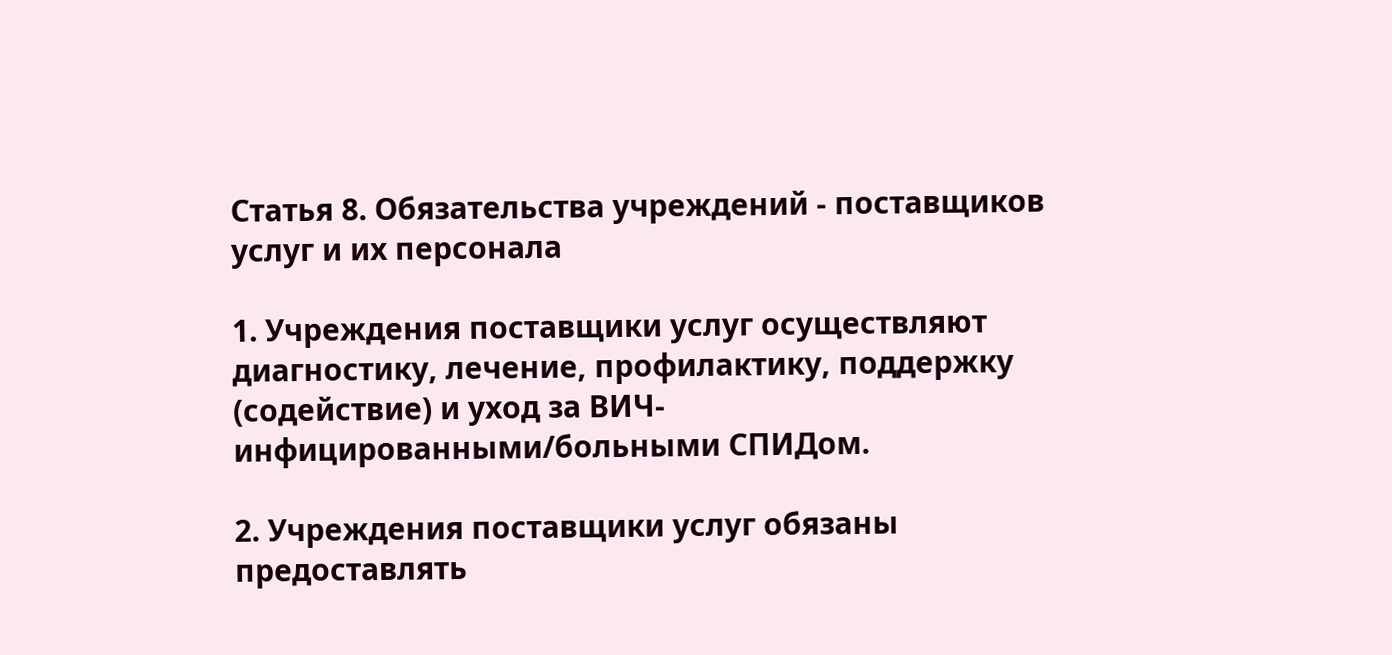Статья 8. Обязательства учреждений - поставщиков услуг и их персонала

1. Учреждения поставщики услуг осуществляют диагностику, лечение, профилактику, поддержку (содействие) и уход за ВИЧ-инфицированными/больными СПИДом.

2. Учреждения поставщики услуг обязаны предоставлять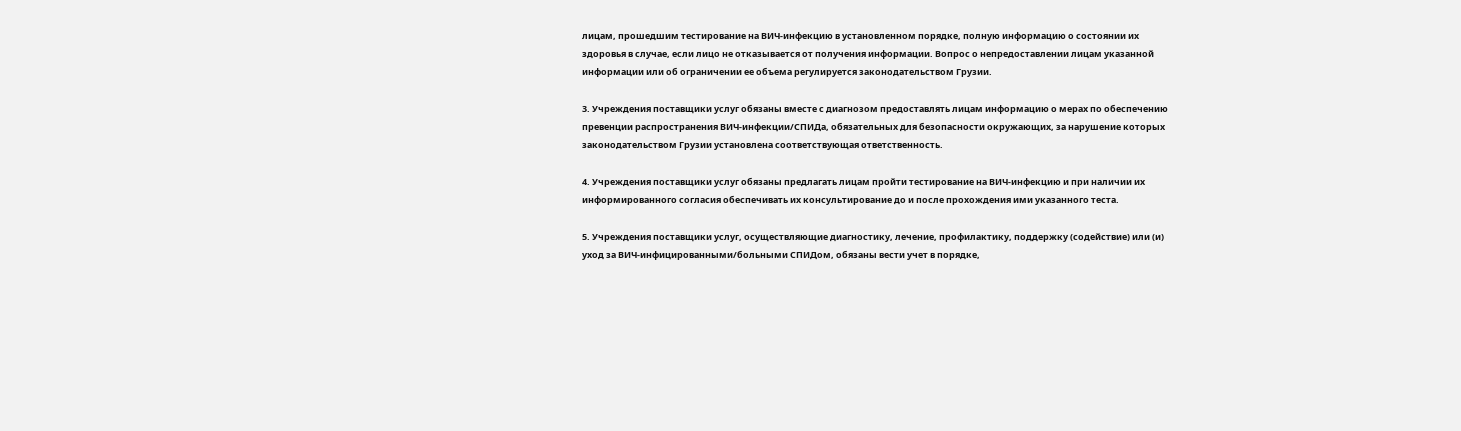лицам, прошедшим тестирование на ВИЧ-инфекцию в установленном порядке, полную информацию о состоянии их здоровья в случае, если лицо не отказывается от получения информации. Вопрос о непредоставлении лицам указанной информации или об ограничении ее объема регулируется законодательством Грузии.

3. Учреждения поставщики услуг обязаны вместе с диагнозом предоставлять лицам информацию о мерах по обеспечению превенции распространения ВИЧ-инфекции/СПИДа, обязательных для безопасности окружающих, за нарушение которых законодательством Грузии установлена соответствующая ответственность.

4. Учреждения поставщики услуг обязаны предлагать лицам пройти тестирование на ВИЧ-инфекцию и при наличии их информированного согласия обеспечивать их консультирование до и после прохождения ими указанного теста.

5. Учреждения поставщики услуг, осуществляющие диагностику, лечение, профилактику, поддержку (содействие) или (и) уход за ВИЧ-инфицированными/больными СПИДом, обязаны вести учет в порядке,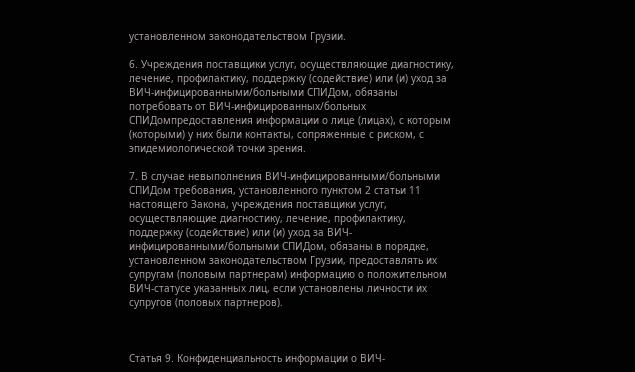установленном законодательством Грузии.

6. Учреждения поставщики услуг, осуществляющие диагностику, лечение, профилактику, поддержку (содействие) или (и) уход за ВИЧ-инфицированными/больными СПИДом, обязаны потребовать от ВИЧ-инфицированных/больных СПИДомпредоставления информации о лице (лицах), с которым (которыми) у них были контакты, сопряженные с риском, с эпидемиологической точки зрения.

7. В случае невыполнения ВИЧ-инфицированными/больными СПИДом требования, установленного пунктом 2 статьи 11 настоящего Закона, учреждения поставщики услуг, осуществляющие диагностику, лечение, профилактику, поддержку (содействие) или (и) уход за ВИЧ-инфицированными/больными СПИДом, обязаны в порядке, установленном законодательством Грузии, предоставлять их супругам (половым партнерам) информацию о положительном ВИЧ-статусе указанных лиц, если установлены личности их супругов (половых партнеров).



Статья 9. Конфиденциальность информации о ВИЧ-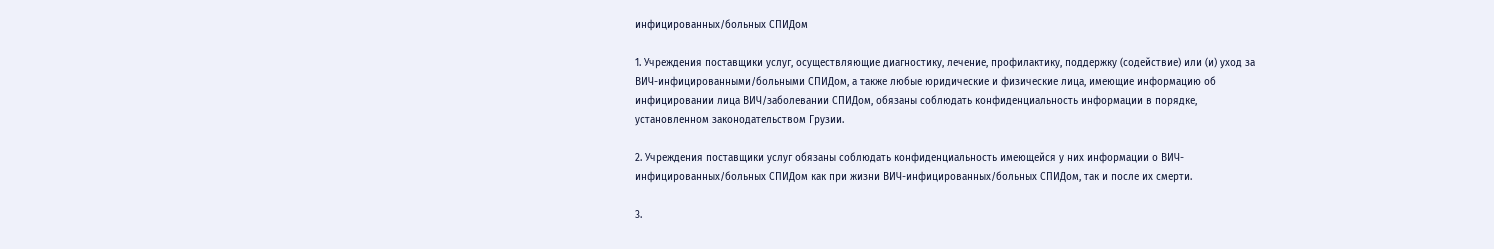инфицированных/больных СПИДом

1. Учреждения поставщики услуг, осуществляющие диагностику, лечение, профилактику, поддержку (содействие) или (и) уход за ВИЧ-инфицированными/больными СПИДом, а также любые юридические и физические лица, имеющие информацию об инфицировании лица ВИЧ/заболевании СПИДом, обязаны соблюдать конфиденциальность информации в порядке, установленном законодательством Грузии.

2. Учреждения поставщики услуг обязаны соблюдать конфиденциальность имеющейся у них информации о ВИЧ-инфицированных/больных СПИДом как при жизни ВИЧ-инфицированных/больных СПИДом, так и после их смерти.

3.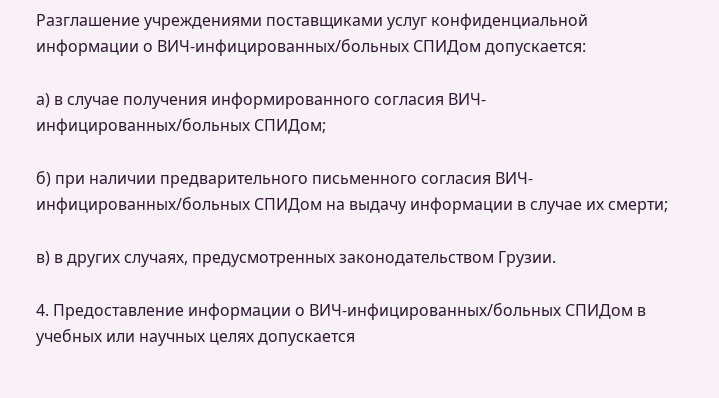Разглашение учреждениями поставщиками услуг конфиденциальной информации о ВИЧ-инфицированных/больных СПИДом допускается:

а) в случае получения информированного согласия ВИЧ-инфицированных/больных СПИДом;

б) при наличии предварительного письменного согласия ВИЧ-инфицированных/больных СПИДом на выдачу информации в случае их смерти;

в) в других случаях, предусмотренных законодательством Грузии.

4. Предоставление информации о ВИЧ-инфицированных/больных СПИДом в учебных или научных целях допускается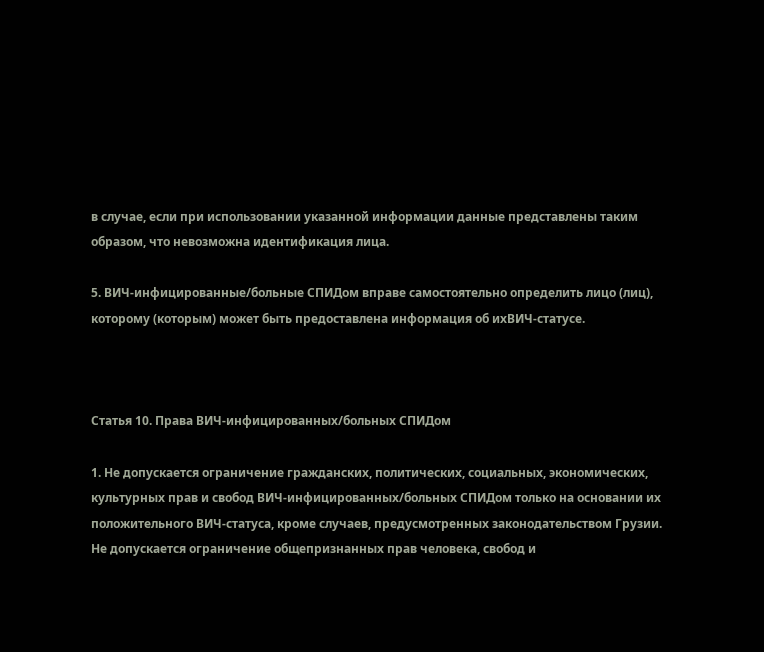в случае, если при использовании указанной информации данные представлены таким образом, что невозможна идентификация лица.

5. ВИЧ-инфицированные/больные СПИДом вправе самостоятельно определить лицо (лиц), которому (которым) может быть предоставлена информация об ихВИЧ-статусе.



Статья 10. Права ВИЧ-инфицированных/больных СПИДом

1. Не допускается ограничение гражданских, политических, социальных, экономических, культурных прав и свобод ВИЧ-инфицированных/больных СПИДом только на основании их положительного ВИЧ-статуса, кроме случаев, предусмотренных законодательством Грузии. Не допускается ограничение общепризнанных прав человека, свобод и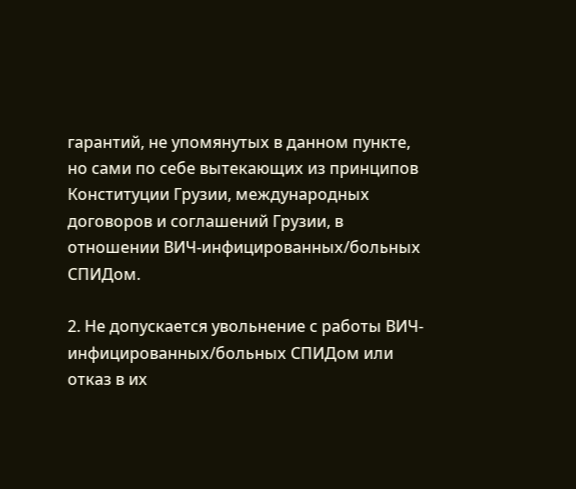гарантий, не упомянутых в данном пункте, но сами по себе вытекающих из принципов Конституции Грузии, международных договоров и соглашений Грузии, в отношении ВИЧ-инфицированных/больных СПИДом.

2. Не допускается увольнение с работы ВИЧ-инфицированных/больных СПИДом или отказ в их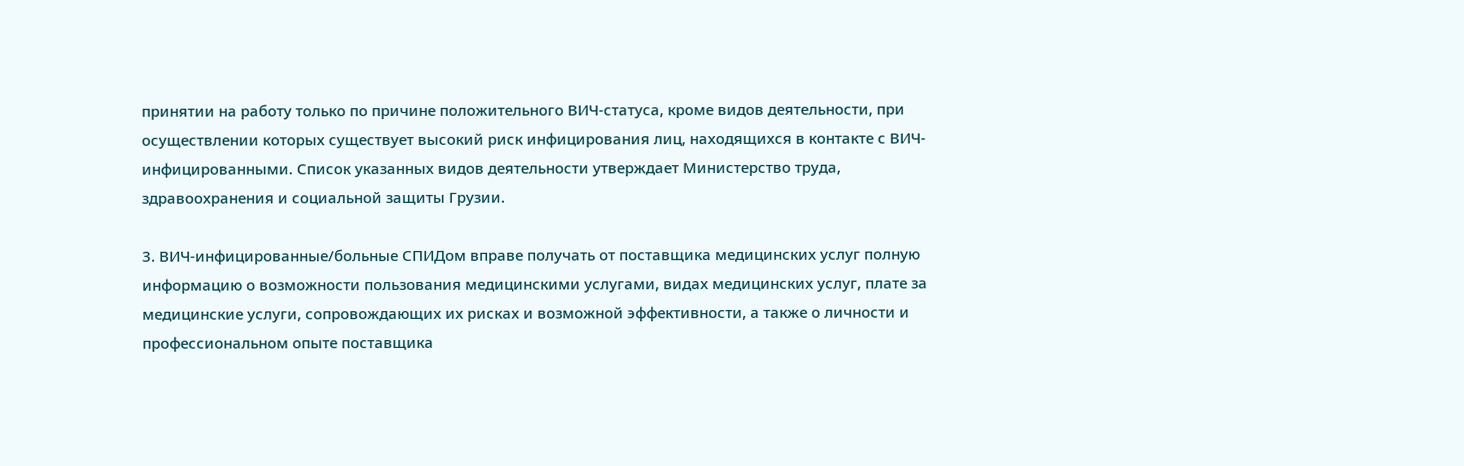принятии на работу только по причине положительного ВИЧ-статуса, кроме видов деятельности, при осуществлении которых существует высокий риск инфицирования лиц, находящихся в контакте с ВИЧ-инфицированными. Список указанных видов деятельности утверждает Министерство труда, здравоохранения и социальной защиты Грузии.

3. ВИЧ-инфицированные/больные СПИДом вправе получать от поставщика медицинских услуг полную информацию о возможности пользования медицинскими услугами, видах медицинских услуг, плате за медицинские услуги, сопровождающих их рисках и возможной эффективности, а также о личности и профессиональном опыте поставщика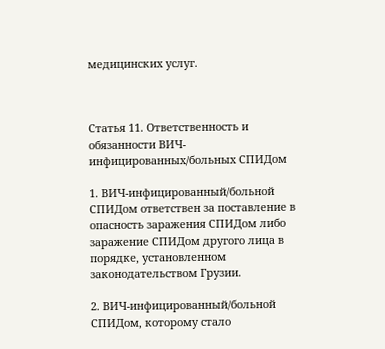медицинских услуг.



Статья 11. Ответственность и обязанности ВИЧ-инфицированных/больных СПИДом

1. ВИЧ-инфицированный/больной СПИДом ответствен за поставление в опасность заражения СПИДом либо заражение СПИДом другого лица в порядке, установленном законодательством Грузии.

2. ВИЧ-инфицированный/больной СПИДом, которому стало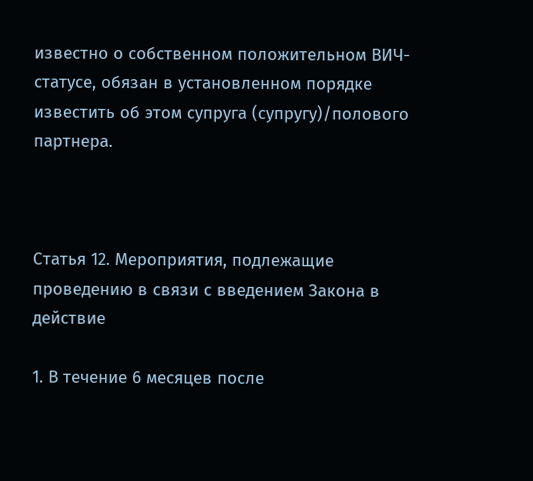известно о собственном положительном ВИЧ-статусе, обязан в установленном порядке известить об этом супруга (супругу)/полового партнера.



Статья 12. Мероприятия, подлежащие проведению в связи с введением Закона в действие

1. В течение 6 месяцев после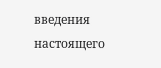введения настоящего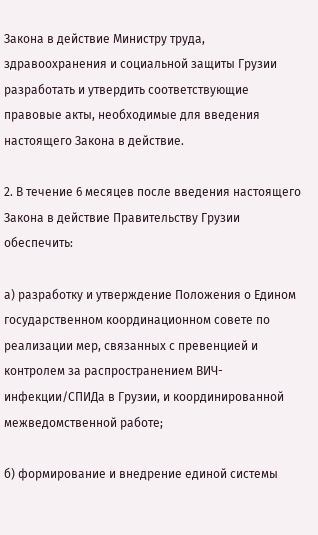Закона в действие Министру труда, здравоохранения и социальной защиты Грузии разработать и утвердить соответствующие правовые акты, необходимые для введения настоящего Закона в действие.

2. В течение 6 месяцев после введения настоящего Закона в действие Правительству Грузии обеспечить:

а) разработку и утверждение Положения о Едином государственном координационном совете по реализации мер, связанных с превенцией и контролем за распространением ВИЧ-инфекции/СПИДа в Грузии, и координированной межведомственной работе;

б) формирование и внедрение единой системы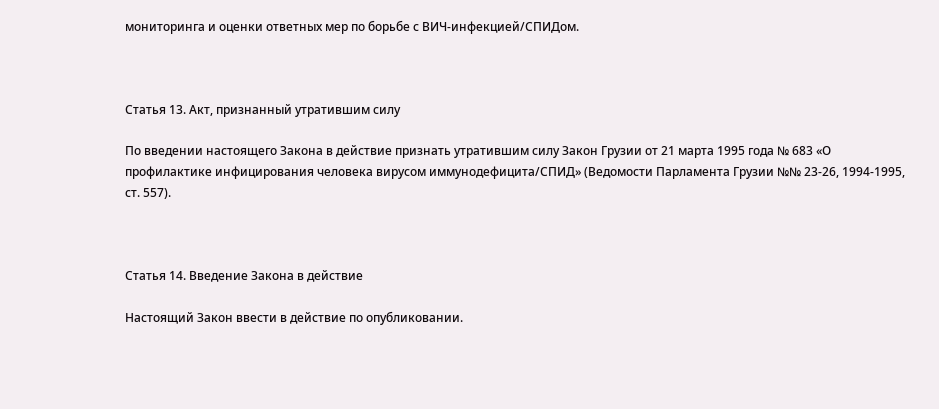мониторинга и оценки ответных мер по борьбе с ВИЧ-инфекцией/СПИДом.



Статья 13. Акт, признанный утратившим силу

По введении настоящего Закона в действие признать утратившим силу Закон Грузии от 21 марта 1995 года № 683 «О профилактике инфицирования человека вирусом иммунодефицита/СПИД» (Ведомости Парламента Грузии №№ 23-26, 1994-1995, ст. 557).



Статья 14. Введение Закона в действие

Настоящий Закон ввести в действие по опубликовании.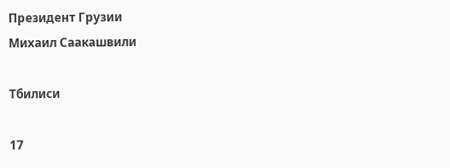Президент Грузии                                                                                                                                        Михаил Саакашвили

Тбилиси

17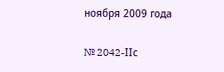ноября 2009 года

№ 2042-IIс